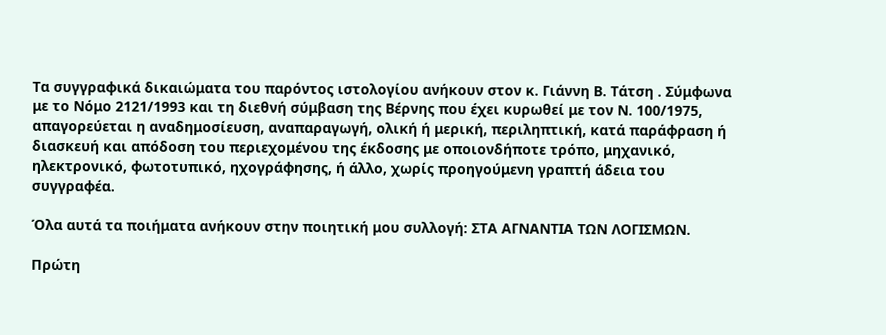Τα συγγραφικά δικαιώματα του παρόντος ιστολογίου ανήκουν στον κ. Γιάννη Β. Τάτση . Σύμφωνα με το Νόμο 2121/1993 και τη διεθνή σύμβαση της Βέρνης που έχει κυρωθεί με τον Ν. 100/1975, απαγορεύεται η αναδημοσίευση, αναπαραγωγή, ολική ή μερική, περιληπτική, κατά παράφραση ή διασκευή και απόδοση του περιεχομένου της έκδοσης με οποιονδήποτε τρόπο, μηχανικό, ηλεκτρονικό, φωτοτυπικό, ηχογράφησης, ή άλλο, χωρίς προηγούμενη γραπτή άδεια του συγγραφέα.

Όλα αυτά τα ποιήματα ανήκουν στην ποιητική μου συλλογή: ΣΤΑ ΑΓΝΑΝΤΙΑ ΤΩΝ ΛΟΓΙΣΜΩΝ.

Πρώτη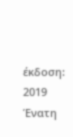έκδοση: 2019
Ένατη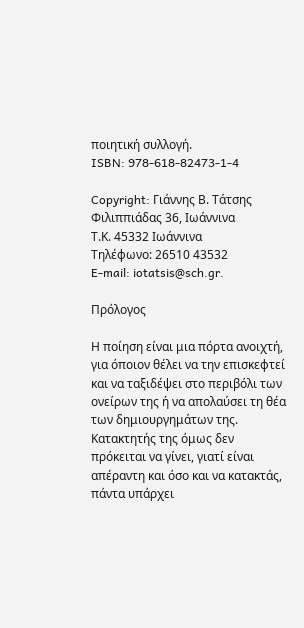ποιητική συλλογή.
ISBN: 978-618-82473-1-4

Copyright: Γιάννης Β. Τάτσης
Φιλιππιάδας 36, Ιωάννινα
Τ.Κ. 45332 Ιωάννινα
Τηλέφωνο: 26510 43532
E-mail: iotatsis@sch.gr.

Πρόλογος

Η ποίηση είναι μια πόρτα ανοιχτή, για όποιον θέλει να την επισκεφτεί και να ταξιδέψει στο περιβόλι των ονείρων της ή να απολαύσει τη θέα των δημιουργημάτων της. Κατακτητής της όμως δεν πρόκειται να γίνει, γιατί είναι απέραντη και όσο και να κατακτάς, πάντα υπάρχει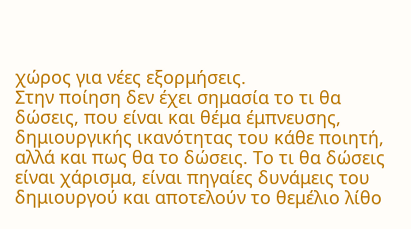χώρος για νέες εξορμήσεις.
Στην ποίηση δεν έχει σημασία το τι θα δώσεις, που είναι και θέμα έμπνευσης, δημιουργικής ικανότητας του κάθε ποιητή, αλλά και πως θα το δώσεις. Το τι θα δώσεις είναι χάρισμα, είναι πηγαίες δυνάμεις του δημιουργού και αποτελούν το θεμέλιο λίθο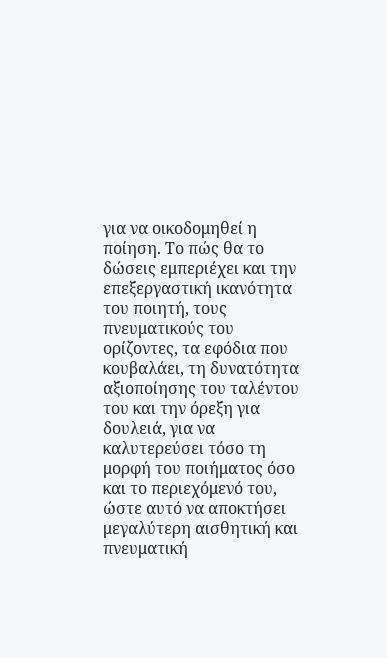για να οικοδομηθεί η ποίηση. Το πώς θα το δώσεις εμπεριέχει και την επεξεργαστική ικανότητα του ποιητή, τους πνευματικούς του ορίζοντες, τα εφόδια που κουβαλάει, τη δυνατότητα αξιοποίησης του ταλέντου του και την όρεξη για δουλειά, για να καλυτερεύσει τόσο τη μορφή του ποιήματος όσο και το περιεχόμενό του, ώστε αυτό να αποκτήσει μεγαλύτερη αισθητική και πνευματική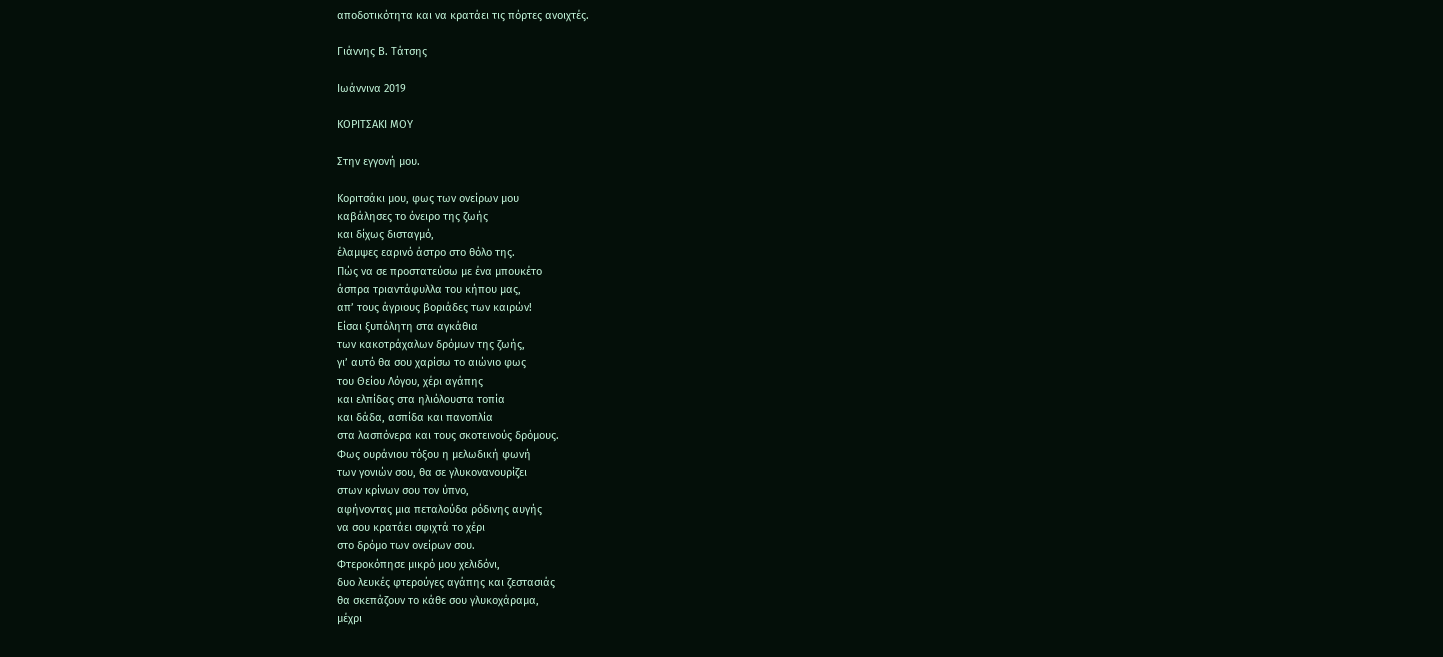αποδοτικότητα και να κρατάει τις πόρτες ανοιχτές.

Γιάννης Β. Τάτσης

Ιωάννινα 2019

ΚΟΡΙΤΣΑΚΙ ΜΟΥ

Στην εγγονή μου.

Κοριτσάκι μου, φως των ονείρων μου
καβάλησες το όνειρο της ζωής
και δίχως δισταγμό,
έλαμψες εαρινό άστρο στο θόλο της.
Πώς να σε προστατεύσω με ένα μπουκέτο
άσπρα τριαντάφυλλα του κήπου μας,
απ’ τους άγριους βοριάδες των καιρών!
Είσαι ξυπόλητη στα αγκάθια
των κακοτράχαλων δρόμων της ζωής,
γι’ αυτό θα σου χαρίσω το αιώνιο φως
του Θείου Λόγου, χέρι αγάπης
και ελπίδας στα ηλιόλουστα τοπία
και δάδα, ασπίδα και πανοπλία
στα λασπόνερα και τους σκοτεινούς δρόμους.
Φως ουράνιου τόξου η μελωδική φωνή
των γονιών σου, θα σε γλυκονανουρίζει
στων κρίνων σου τον ύπνο,
αφήνοντας μια πεταλούδα ρόδινης αυγής
να σου κρατάει σφιχτά το χέρι
στο δρόμο των ονείρων σου.
Φτεροκόπησε μικρό μου χελιδόνι,
δυο λευκές φτερούγες αγάπης και ζεστασιάς
θα σκεπάζουν το κάθε σου γλυκοχάραμα,
μέχρι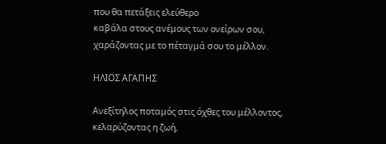που θα πετάξεις ελεύθερο
καβάλα στους ανέμους των ονείρων σου,
χαράζοντας με το πέταγμά σου το μέλλον.

ΗΛΙΟΣ ΑΓΑΠΗΣ

Ανεξίτηλος ποταμός στις όχθες του μέλλοντος,
κελαρύζοντας η ζωή,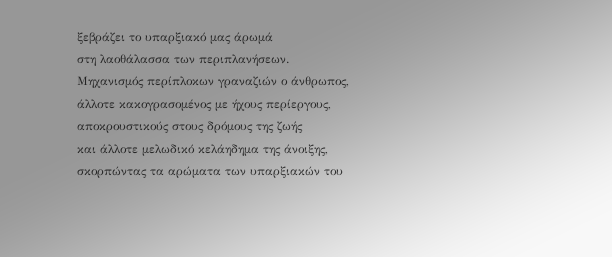ξεβράζει το υπαρξιακό μας άρωμά
στη λαοθάλασσα των περιπλανήσεων.
Μηχανισμός περίπλοκων γραναζιών ο άνθρωπος,
άλλοτε κακογρασομένος με ήχους περίεργους,
αποκρουστικούς στους δρόμους της ζωής
και άλλοτε μελωδικό κελάηδημα της άνοιξης,
σκορπώντας τα αρώματα των υπαρξιακών του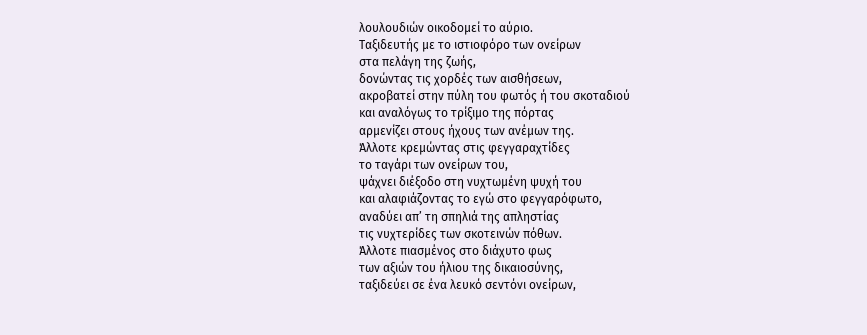λουλουδιών οικοδομεί το αύριο.
Ταξιδευτής με το ιστιοφόρο των ονείρων
στα πελάγη της ζωής,
δονώντας τις χορδές των αισθήσεων,
ακροβατεί στην πύλη του φωτός ή του σκοταδιού
και αναλόγως το τρίξιμο της πόρτας
αρμενίζει στους ήχους των ανέμων της.
Άλλοτε κρεμώντας στις φεγγαραχτίδες
το ταγάρι των ονείρων του,
ψάχνει διέξοδο στη νυχτωμένη ψυχή του
και αλαφιάζοντας το εγώ στο φεγγαρόφωτο,
αναδύει απ’ τη σπηλιά της απληστίας
τις νυχτερίδες των σκοτεινών πόθων.
Άλλοτε πιασμένος στο διάχυτο φως
των αξιών του ήλιου της δικαιοσύνης,
ταξιδεύει σε ένα λευκό σεντόνι ονείρων,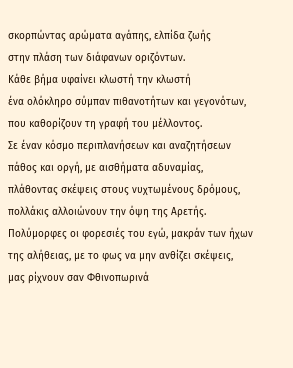σκορπώντας αρώματα αγάπης, ελπίδα ζωής
στην πλάση των διάφανων οριζόντων.
Κάθε βήμα υφαίνει κλωστή την κλωστή
ένα ολόκληρο σύμπαν πιθανοτήτων και γεγονότων,
που καθορίζουν τη γραφή του μέλλοντος.
Σε έναν κόσμο περιπλανήσεων και αναζητήσεων
πάθος και οργή, με αισθήματα αδυναμίας,
πλάθοντας σκέψεις στους νυχτωμένους δρόμους,
πολλάκις αλλοιώνουν την όψη της Αρετής.
Πολύμορφες οι φορεσιές του εγώ, μακράν των ήχων
της αλήθειας, με το φως να μην ανθίζει σκέψεις,
μας ρίχνουν σαν Φθινοπωρινά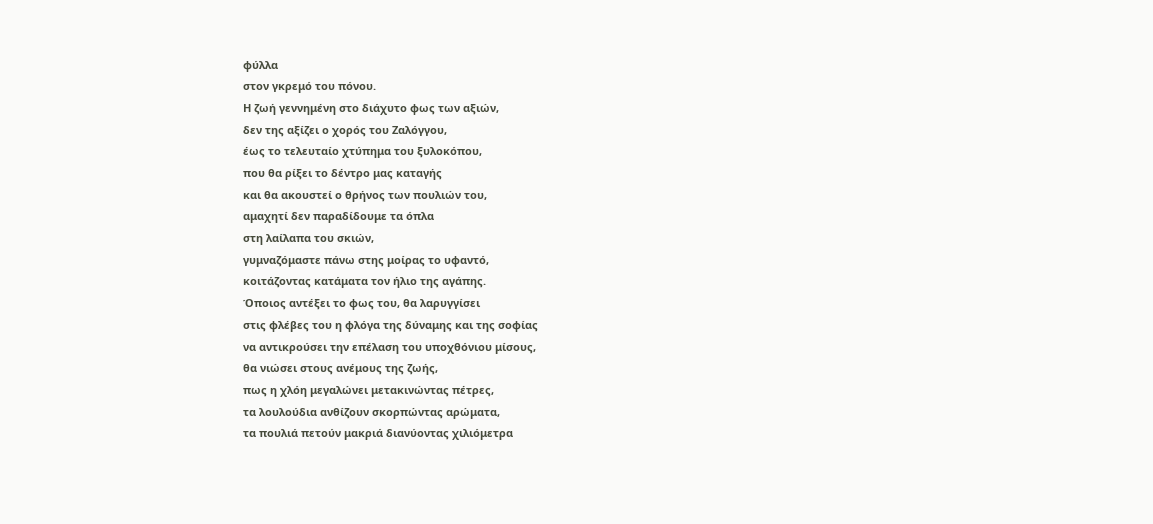φύλλα
στον γκρεμό του πόνου.
Η ζωή γεννημένη στο διάχυτο φως των αξιών,
δεν της αξίζει ο χορός του Ζαλόγγου,
έως το τελευταίο χτύπημα του ξυλοκόπου,
που θα ρίξει το δέντρο μας καταγής
και θα ακουστεί ο θρήνος των πουλιών του,
αμαχητί δεν παραδίδουμε τα όπλα
στη λαίλαπα του σκιών,
γυμναζόμαστε πάνω στης μοίρας το υφαντό,
κοιτάζοντας κατάματα τον ήλιο της αγάπης.
Όποιος αντέξει το φως του, θα λαρυγγίσει
στις φλέβες του η φλόγα της δύναμης και της σοφίας
να αντικρούσει την επέλαση του υποχθόνιου μίσους,
θα νιώσει στους ανέμους της ζωής,
πως η χλόη μεγαλώνει μετακινώντας πέτρες,
τα λουλούδια ανθίζουν σκορπώντας αρώματα,
τα πουλιά πετούν μακριά διανύοντας χιλιόμετρα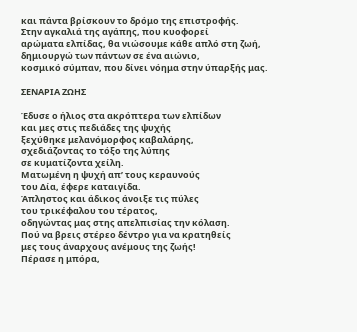και πάντα βρίσκουν το δρόμο της επιστροφής.
Στην αγκαλιά της αγάπης, που κυοφορεί
αρώματα ελπίδας, θα νιώσουμε κάθε απλό στη ζωή,
δημιουργώ των πάντων σε ένα αιώνιο,
κοσμικό σύμπαν, που δίνει νόημα στην ύπαρξής μας.

ΣΕΝΑΡΙΑ ΖΩΗΣ

Έδυσε ο ήλιος στα ακρόπτερα των ελπίδων
και μες στις πεδιάδες της ψυχής
ξεχύθηκε μελανόμορφος καβαλάρης,
σχεδιάζοντας το τόξο της λύπης
σε κυματίζοντα χείλη.
Ματωμένη η ψυχή απ’ τους κεραυνούς
του Δία, έφερε καταιγίδα.
Άπληστος και άδικος άνοιξε τις πύλες
του τρικέφαλου του τέρατος,
οδηγώντας μας στης απελπισίας την κόλαση.
Πού να βρεις στέρεο δέντρο για να κρατηθείς
μες τους άναρχους ανέμους της ζωής!
Πέρασε η μπόρα,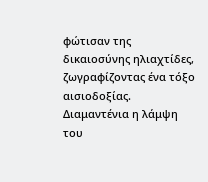φώτισαν της δικαιοσύνης ηλιαχτίδες,
ζωγραφίζοντας ένα τόξο αισιοδοξίας.
Διαμαντένια η λάμψη του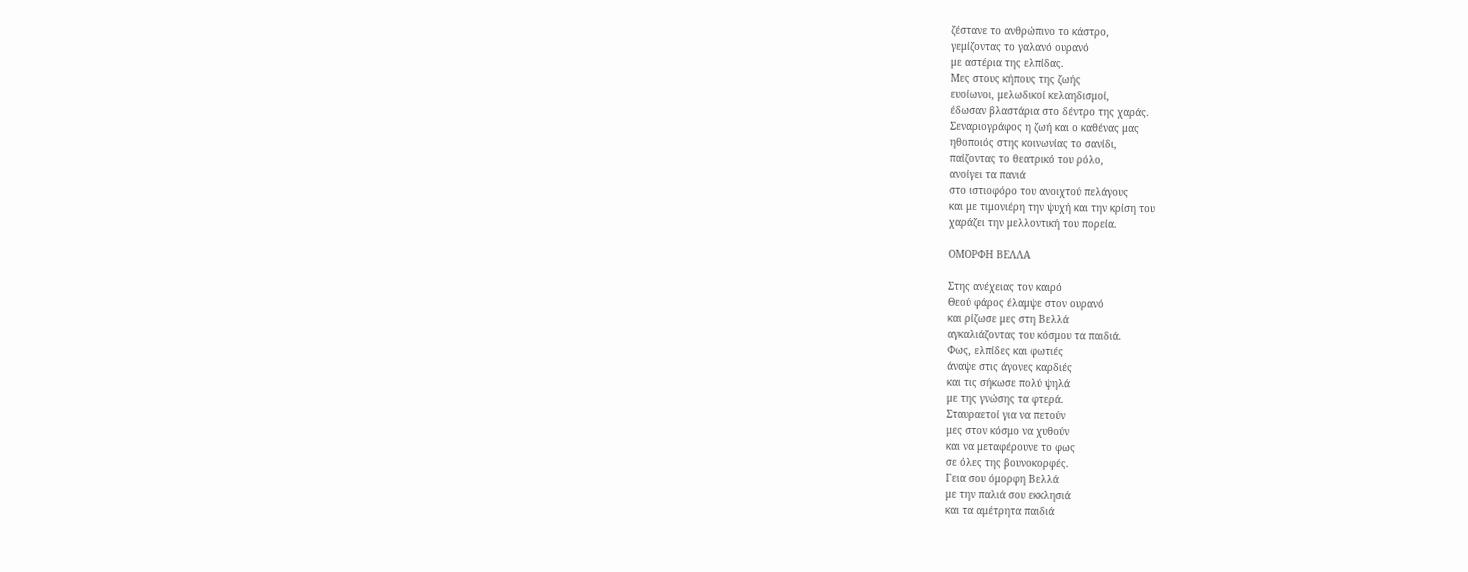ζέστανε το ανθρώπινο το κάστρο,
γεμίζοντας το γαλανό ουρανό
με αστέρια της ελπίδας.
Μες στους κήπους της ζωής
ευοίωνοι, μελωδικοί κελαηδισμοί,
έδωσαν βλαστάρια στο δέντρο της χαράς.
Σεναριογράφος η ζωή και ο καθένας μας
ηθοποιός στης κοινωνίας το σανίδι,
παίζοντας το θεατρικό του ρόλο,
ανοίγει τα πανιά
στο ιστιοφόρο του ανοιχτού πελάγους
και με τιμονιέρη την ψυχή και την κρίση του
χαράζει την μελλοντική του πορεία.

ΟΜΟΡΦΗ ΒΕΛΛΑ

Στης ανέχειας τον καιρό
Θεού φάρος έλαμψε στον ουρανό
και ρίζωσε μες στη Βελλά
αγκαλιάζοντας του κόσμου τα παιδιά.
Φως, ελπίδες και φωτιές
άναψε στις άγονες καρδιές
και τις σήκωσε πολύ ψηλά
με της γνώσης τα φτερά.
Σταυραετοί για να πετούν
μες στον κόσμο να χυθούν
και να μεταφέρουνε το φως
σε όλες της βουνοκορφές.
Γεια σου όμορφη Βελλά
με την παλιά σου εκκλησιά
και τα αμέτρητα παιδιά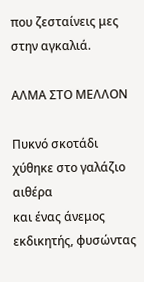που ζεσταίνεις μες στην αγκαλιά.

ΑΛΜΑ ΣΤΟ ΜΕΛΛΟΝ

Πυκνό σκοτάδι χύθηκε στο γαλάζιο αιθέρα
και ένας άνεμος εκδικητής, φυσώντας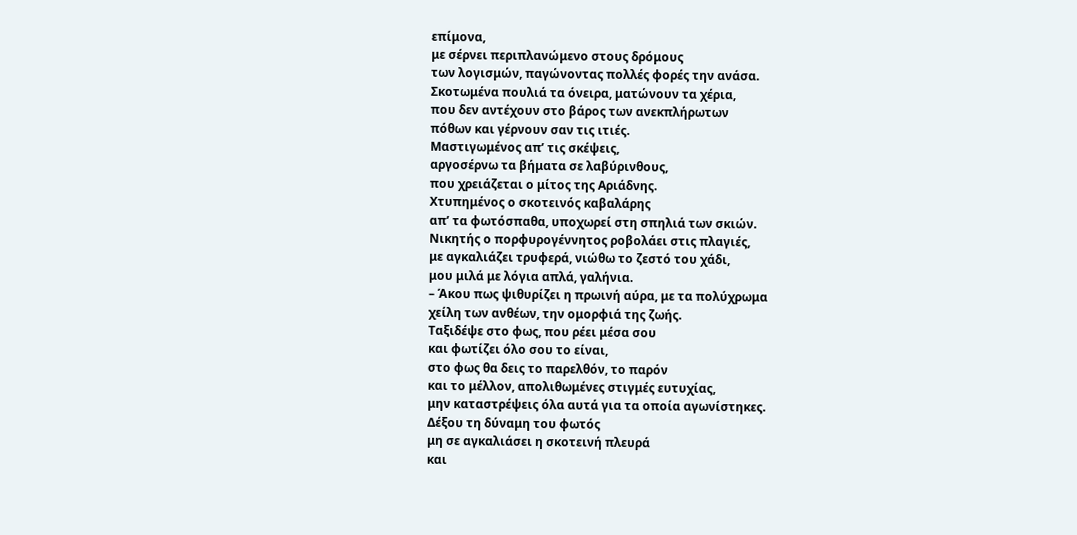επίμονα,
με σέρνει περιπλανώμενο στους δρόμους
των λογισμών, παγώνοντας πολλές φορές την ανάσα.
Σκοτωμένα πουλιά τα όνειρα, ματώνουν τα χέρια,
που δεν αντέχουν στο βάρος των ανεκπλήρωτων
πόθων και γέρνουν σαν τις ιτιές.
Μαστιγωμένος απ’ τις σκέψεις,
αργοσέρνω τα βήματα σε λαβύρινθους,
που χρειάζεται ο μίτος της Αριάδνης.
Χτυπημένος ο σκοτεινός καβαλάρης
απ’ τα φωτόσπαθα, υποχωρεί στη σπηλιά των σκιών.
Νικητής ο πορφυρογέννητος ροβολάει στις πλαγιές,
με αγκαλιάζει τρυφερά, νιώθω το ζεστό του χάδι,
μου μιλά με λόγια απλά, γαλήνια.
– Άκου πως ψιθυρίζει η πρωινή αύρα, με τα πολύχρωμα
χείλη των ανθέων, την ομορφιά της ζωής.
Ταξιδέψε στο φως, που ρέει μέσα σου
και φωτίζει όλο σου το είναι,
στο φως θα δεις το παρελθόν, το παρόν
και το μέλλον, απολιθωμένες στιγμές ευτυχίας,
μην καταστρέψεις όλα αυτά για τα οποία αγωνίστηκες.
Δέξου τη δύναμη του φωτός
μη σε αγκαλιάσει η σκοτεινή πλευρά
και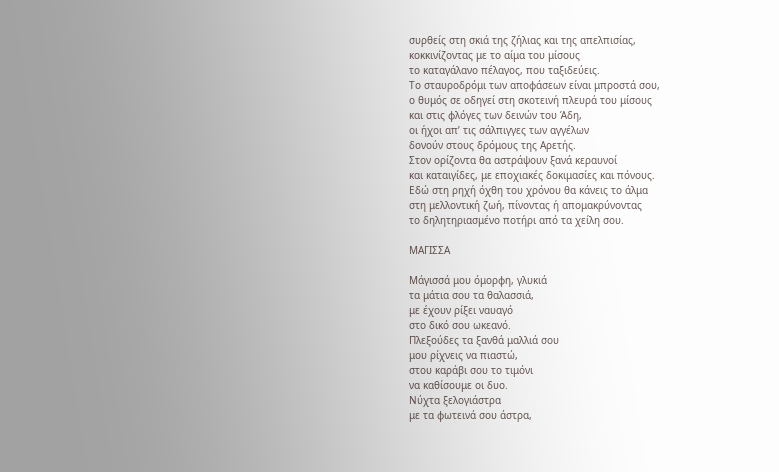συρθείς στη σκιά της ζήλιας και της απελπισίας,
κοκκινίζοντας με το αίμα του μίσους
το καταγάλανο πέλαγος, που ταξιδεύεις.
Το σταυροδρόμι των αποφάσεων είναι μπροστά σου,
ο θυμός σε οδηγεί στη σκοτεινή πλευρά του μίσους
και στις φλόγες των δεινών του Άδη,
οι ήχοι απ’ τις σάλπιγγες των αγγέλων
δονούν στους δρόμους της Αρετής.
Στον ορίζοντα θα αστράψουν ξανά κεραυνοί
και καταιγίδες, με εποχιακές δοκιμασίες και πόνους.
Εδώ στη ρηχή όχθη του χρόνου θα κάνεις το άλμα
στη μελλοντική ζωή, πίνοντας ή απομακρύνοντας
το δηλητηριασμένο ποτήρι από τα χείλη σου.

ΜΑΓΙΣΣΑ

Μάγισσά μου όμορφη, γλυκιά
τα μάτια σου τα θαλασσιά,
με έχουν ρίξει ναυαγό
στο δικό σου ωκεανό.
Πλεξούδες τα ξανθά μαλλιά σου
μου ρίχνεις να πιαστώ,
στου καράβι σου το τιμόνι
να καθίσουμε οι δυο.
Νύχτα ξελογιάστρα
με τα φωτεινά σου άστρα,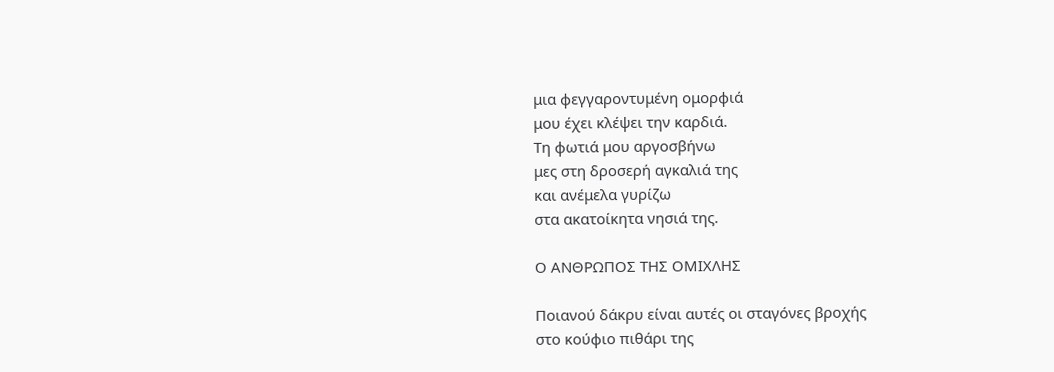μια φεγγαροντυμένη ομορφιά
μου έχει κλέψει την καρδιά.
Τη φωτιά μου αργοσβήνω
μες στη δροσερή αγκαλιά της
και ανέμελα γυρίζω
στα ακατοίκητα νησιά της.

Ο ΑΝΘΡΩΠΟΣ ΤΗΣ ΟΜΙΧΛΗΣ

Ποιανού δάκρυ είναι αυτές οι σταγόνες βροχής
στο κούφιο πιθάρι της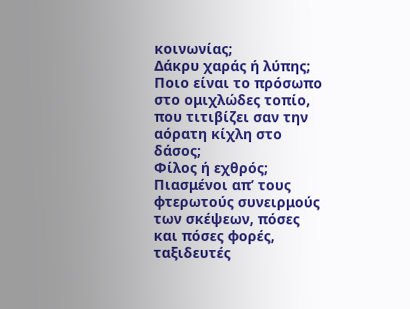κοινωνίας;
Δάκρυ χαράς ή λύπης;
Ποιο είναι το πρόσωπο στο ομιχλώδες τοπίο,
που τιτιβίζει σαν την αόρατη κίχλη στο δάσος;
Φίλος ή εχθρός;
Πιασμένοι απ’ τους φτερωτούς συνειρμούς
των σκέψεων, πόσες και πόσες φορές,
ταξιδευτές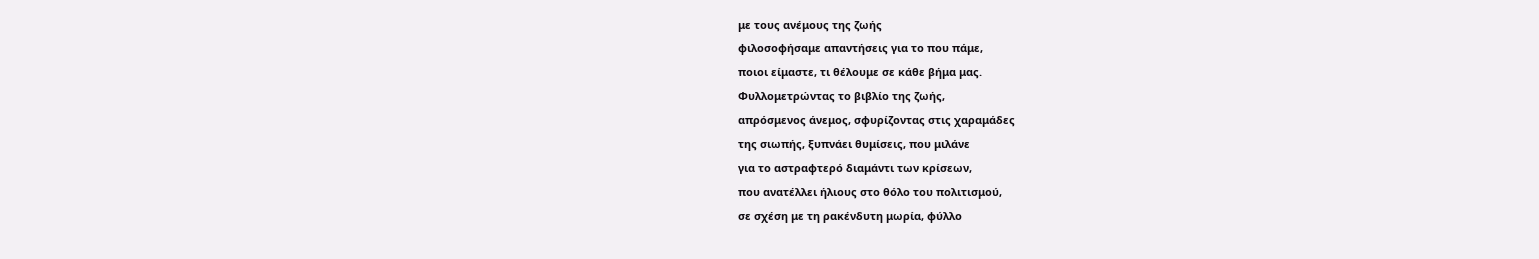με τους ανέμους της ζωής
φιλοσοφήσαμε απαντήσεις για το που πάμε,
ποιοι είμαστε, τι θέλουμε σε κάθε βήμα μας.
Φυλλομετρώντας το βιβλίο της ζωής,
απρόσμενος άνεμος, σφυρίζοντας στις χαραμάδες
της σιωπής, ξυπνάει θυμίσεις, που μιλάνε
για το αστραφτερό διαμάντι των κρίσεων,
που ανατέλλει ήλιους στο θόλο του πολιτισμού,
σε σχέση με τη ρακένδυτη μωρία, φύλλο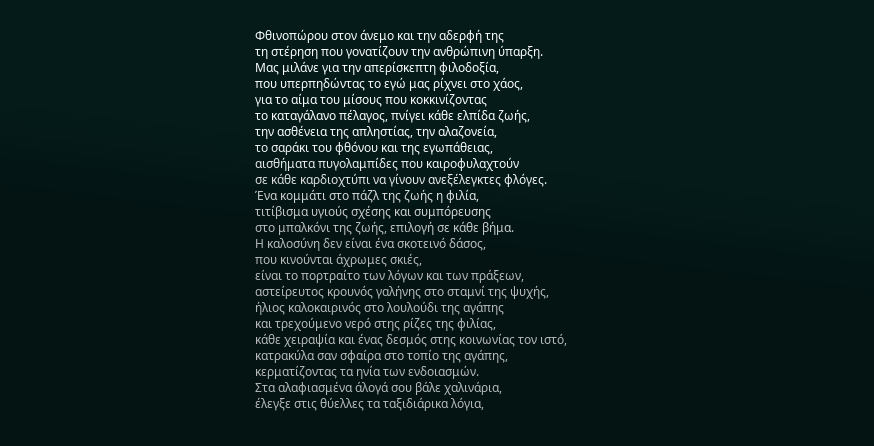Φθινοπώρου στον άνεμο και την αδερφή της
τη στέρηση που γονατίζουν την ανθρώπινη ύπαρξη.
Μας μιλάνε για την απερίσκεπτη φιλοδοξία,
που υπερπηδώντας το εγώ μας ρίχνει στο χάος,
για το αίμα του μίσους που κοκκινίζοντας
το καταγάλανο πέλαγος, πνίγει κάθε ελπίδα ζωής,
την ασθένεια της απληστίας, την αλαζονεία,
το σαράκι του φθόνου και της εγωπάθειας,
αισθήματα πυγολαμπίδες που καιροφυλαχτούν
σε κάθε καρδιοχτύπι να γίνουν ανεξέλεγκτες φλόγες.
Ένα κομμάτι στο πάζλ της ζωής η φιλία,
τιτίβισμα υγιούς σχέσης και συμπόρευσης
στο μπαλκόνι της ζωής, επιλογή σε κάθε βήμα.
Η καλοσύνη δεν είναι ένα σκοτεινό δάσος,
που κινούνται άχρωμες σκιές,
είναι το πορτραίτο των λόγων και των πράξεων,
αστείρευτος κρουνός γαλήνης στο σταμνί της ψυχής,
ήλιος καλοκαιρινός στο λουλούδι της αγάπης
και τρεχούμενο νερό στης ρίζες της φιλίας,
κάθε χειραψία και ένας δεσμός στης κοινωνίας τον ιστό,
κατρακύλα σαν σφαίρα στο τοπίο της αγάπης,
κερματίζοντας τα ηνία των ενδοιασμών.
Στα αλαφιασμένα άλογά σου βάλε χαλινάρια,
έλεγξε στις θύελλες τα ταξιδιάρικα λόγια,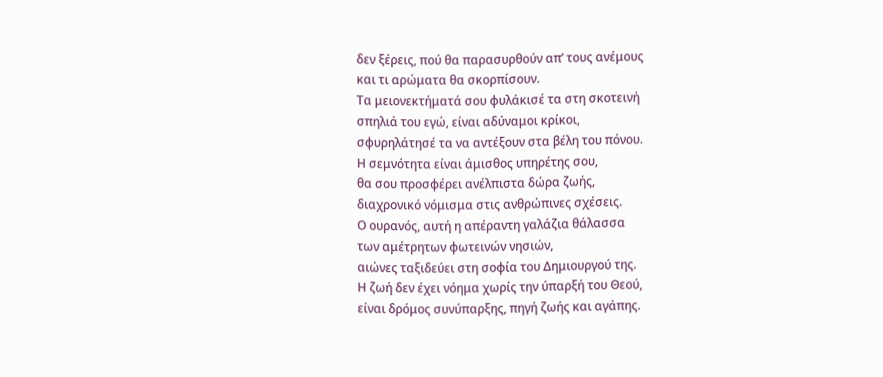δεν ξέρεις, πού θα παρασυρθούν απ’ τους ανέμους
και τι αρώματα θα σκορπίσουν.
Τα μειονεκτήματά σου φυλάκισέ τα στη σκοτεινή
σπηλιά του εγώ, είναι αδύναμοι κρίκοι,
σφυρηλάτησέ τα να αντέξουν στα βέλη του πόνου.
Η σεμνότητα είναι άμισθος υπηρέτης σου,
θα σου προσφέρει ανέλπιστα δώρα ζωής,
διαχρονικό νόμισμα στις ανθρώπινες σχέσεις.
Ο ουρανός, αυτή η απέραντη γαλάζια θάλασσα
των αμέτρητων φωτεινών νησιών,
αιώνες ταξιδεύει στη σοφία του Δημιουργού της.
Η ζωή δεν έχει νόημα χωρίς την ύπαρξή του Θεού,
είναι δρόμος συνύπαρξης, πηγή ζωής και αγάπης.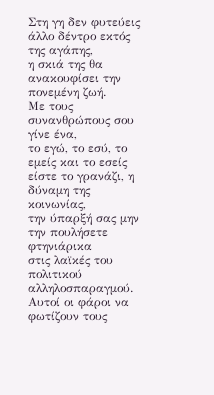Στη γη δεν φυτεύεις άλλο δέντρο εκτός της αγάπης,
η σκιά της θα ανακουφίσει την πονεμένη ζωή.
Με τους συνανθρώπους σου γίνε ένα,
το εγώ, το εσύ, το εμείς και το εσείς
είστε το γρανάζι, η δύναμη της κοινωνίας,
την ύπαρξή σας μην την πουλήσετε φτηνιάρικα
στις λαϊκές του πολιτικού αλληλοσπαραγμού.
Αυτοί οι φάροι να φωτίζουν τους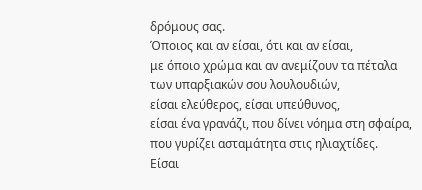δρόμους σας.
Όποιος και αν είσαι, ότι και αν είσαι,
με όποιο χρώμα και αν ανεμίζουν τα πέταλα
των υπαρξιακών σου λουλουδιών,
είσαι ελεύθερος, είσαι υπεύθυνος,
είσαι ένα γρανάζι, που δίνει νόημα στη σφαίρα,
που γυρίζει ασταμάτητα στις ηλιαχτίδες.
Είσαι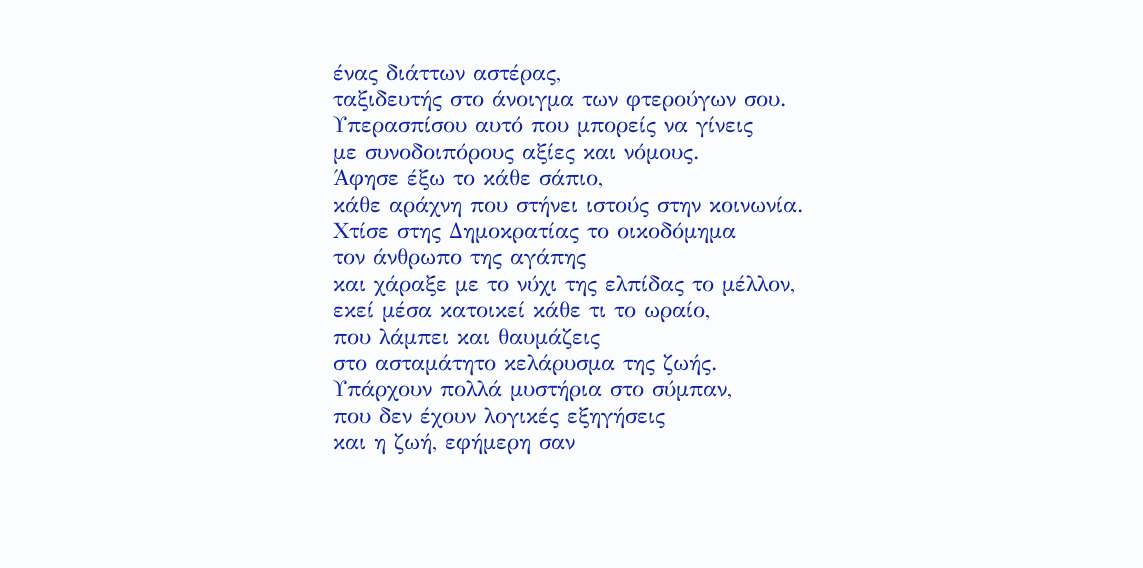ένας διάττων αστέρας,
ταξιδευτής στο άνοιγμα των φτερούγων σου.
Υπερασπίσου αυτό που μπορείς να γίνεις
με συνοδοιπόρους αξίες και νόμους.
Άφησε έξω το κάθε σάπιο,
κάθε αράχνη που στήνει ιστούς στην κοινωνία.
Χτίσε στης Δημοκρατίας το οικοδόμημα
τον άνθρωπο της αγάπης
και χάραξε με το νύχι της ελπίδας το μέλλον,
εκεί μέσα κατοικεί κάθε τι το ωραίο,
που λάμπει και θαυμάζεις
στο ασταμάτητο κελάρυσμα της ζωής.
Υπάρχουν πολλά μυστήρια στο σύμπαν,
που δεν έχουν λογικές εξηγήσεις
και η ζωή, εφήμερη σαν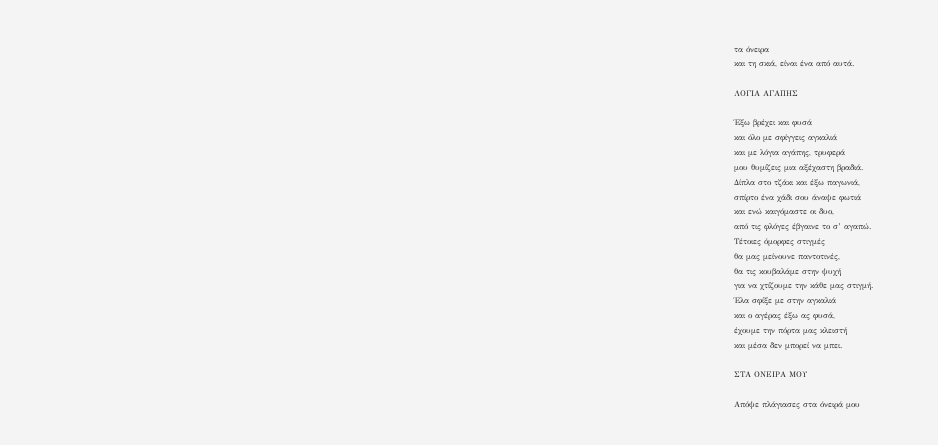τα όνειρα
και τη σκιά, είναι ένα από αυτά.

ΛΟΓΙΑ ΑΓΑΠΗΣ

Έξω βρέχει και φυσά
και όλο με σφίγγεις αγκαλιά
και με λόγια αγάπης, τρυφερά
μου θυμίζεις μια αξέχαστη βραδιά.
Δίπλα στο τζάκι και έξω παγωνιά,
σπίρτο ένα χάδι σου άναψε φωτιά
και ενώ καιγόμαστε οι δυο,
από τις φλόγες έβγαινε το σ’ αγαπώ.
Τέτοιες όμορφες στιγμές
θα μας μείνουνε παντοτινές,
θα τις κουβαλάμε στην ψυχή
για να χτίζουμε την κάθε μας στιγμή.
Έλα σφίξε με στην αγκαλιά
και ο αγέρας έξω ας φυσά,
έχουμε την πόρτα μας κλειστή
και μέσα δεν μπορεί να μπει.

ΣΤΑ ΟΝΕΙΡΑ ΜΟΥ

Απόψε πλάγιασες στα όνειρά μου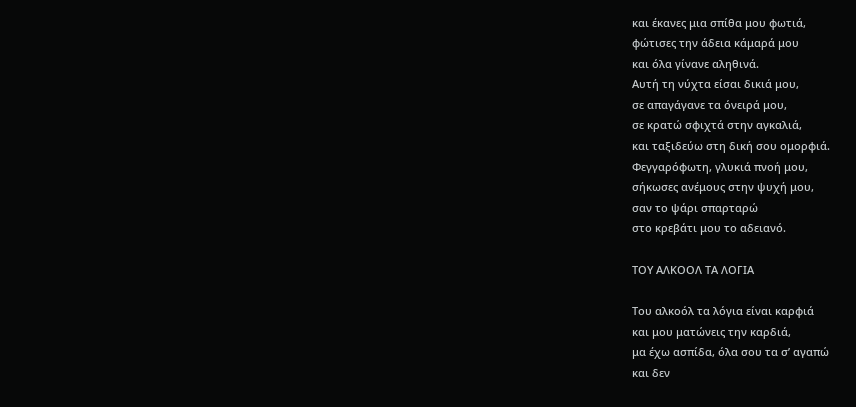και έκανες μια σπίθα μου φωτιά,
φώτισες την άδεια κάμαρά μου
και όλα γίνανε αληθινά.
Αυτή τη νύχτα είσαι δικιά μου,
σε απαγάγανε τα όνειρά μου,
σε κρατώ σφιχτά στην αγκαλιά,
και ταξιδεύω στη δική σου ομορφιά.
Φεγγαρόφωτη, γλυκιά πνοή μου,
σήκωσες ανέμους στην ψυχή μου,
σαν το ψάρι σπαρταρώ
στο κρεβάτι μου το αδειανό.

ΤΟΥ ΑΛΚΟΟΛ ΤΑ ΛΟΓΙΑ

Του αλκοόλ τα λόγια είναι καρφιά
και μου ματώνεις την καρδιά,
μα έχω ασπίδα, όλα σου τα σ’ αγαπώ
και δεν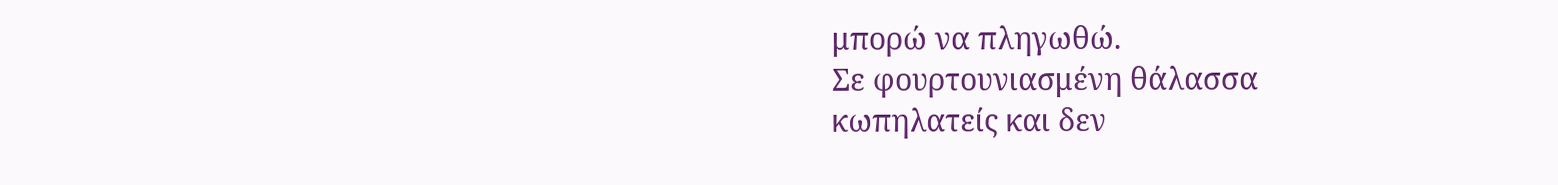μπορώ να πληγωθώ.
Σε φουρτουνιασμένη θάλασσα
κωπηλατείς και δεν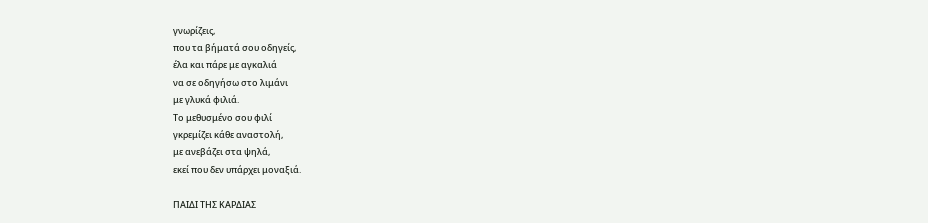γνωρίζεις,
που τα βήματά σου οδηγείς,
έλα και πάρε με αγκαλιά
να σε οδηγήσω στο λιμάνι
με γλυκά φιλιά.
Το μεθυσμένο σου φιλί
γκρεμίζει κάθε αναστολή,
με ανεβάζει στα ψηλά,
εκεί που δεν υπάρχει μοναξιά.

ΠΑΙΔΙ ΤΗΣ ΚΑΡΔΙΑΣ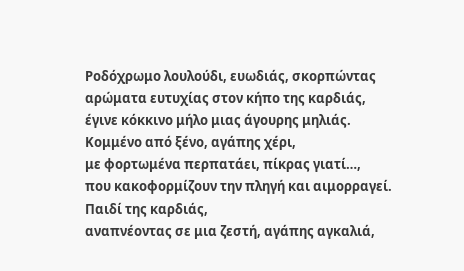Ροδόχρωμο λουλούδι, ευωδιάς, σκορπώντας
αρώματα ευτυχίας στον κήπο της καρδιάς,
έγινε κόκκινο μήλο μιας άγουρης μηλιάς.
Κομμένο από ξένο, αγάπης χέρι,
με φορτωμένα περπατάει, πίκρας γιατί…,
που κακοφορμίζουν την πληγή και αιμορραγεί.
Παιδί της καρδιάς,
αναπνέοντας σε μια ζεστή, αγάπης αγκαλιά,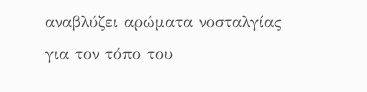αναβλύζει αρώματα νοσταλγίας
για τον τόπο του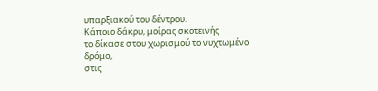υπαρξιακού του δέντρου.
Κάποιο δάκρυ, μοίρας σκοτεινής
το δίκασε στου χωρισμού το νυχτωμένο δρόμο,
στις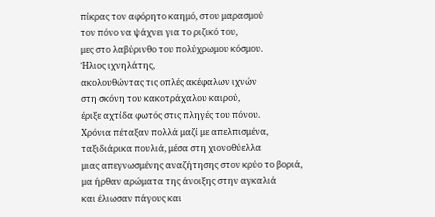πίκρας τον αφόρητο καημό, στου μαρασμού
τον πόνο να ψάχνει για το ριζικό του,
μες στο λαβύρινθο του πολύχρωμου κόσμου.
Ήλιος ιχνηλάτης,
ακολουθώντας τις οπλές ακέφαλων ιχνών
στη σκόνη του κακοτράχαλου καιρού,
έριξε αχτίδα φωτός στις πληγές του πόνου.
Χρόνια πέταξαν πολλά μαζί με απελπισμένα,
ταξιδιάρικα πουλιά, μέσα στη χιονοθύελλα
μιας απεγνωσμένης αναζήτησης στον κρύο το βοριά,
μα ήρθαν αρώματα της άνοιξης στην αγκαλιά
και έλιωσαν πάγους και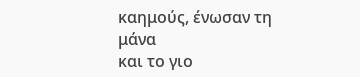καημούς, ένωσαν τη μάνα
και το γιο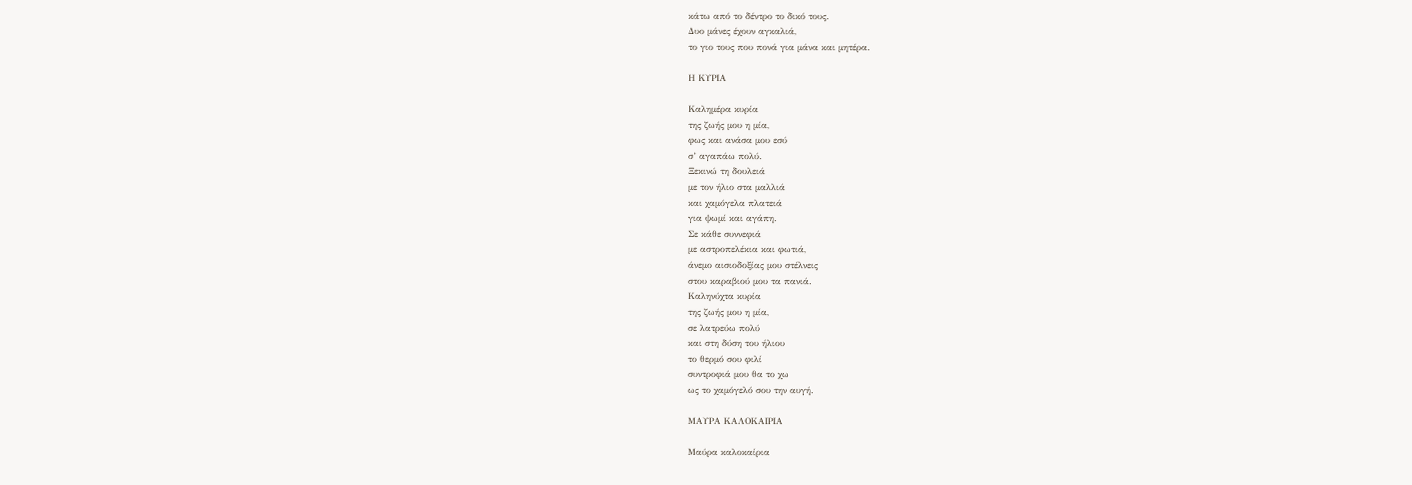κάτω από το δέντρο το δικό τους.
Δυο μάνες έχουν αγκαλιά,
το γιο τους που πονά για μάνα και μητέρα.

Η ΚΥΡΙΑ

Καλημέρα κυρία
της ζωής μου η μία,
φως και ανάσα μου εσύ
σ’ αγαπάω πολύ.
Ξεκινώ τη δουλειά
με τον ήλιο στα μαλλιά
και χαμόγελα πλατειά
για ψωμί και αγάπη.
Σε κάθε συννεφιά
με αστροπελέκια και φωτιά,
άνεμο αισιοδοξίας μου στέλνεις
στου καραβιού μου τα πανιά.
Καληνύχτα κυρία
της ζωής μου η μία,
σε λατρεύω πολύ
και στη δύση του ήλιου
το θερμό σου φιλί
συντροφιά μου θα το χω
ως το χαμόγελό σου την αυγή.

ΜΑΥΡΑ ΚΑΛΟΚΑΙΡΙΑ

Μαύρα καλοκαίρια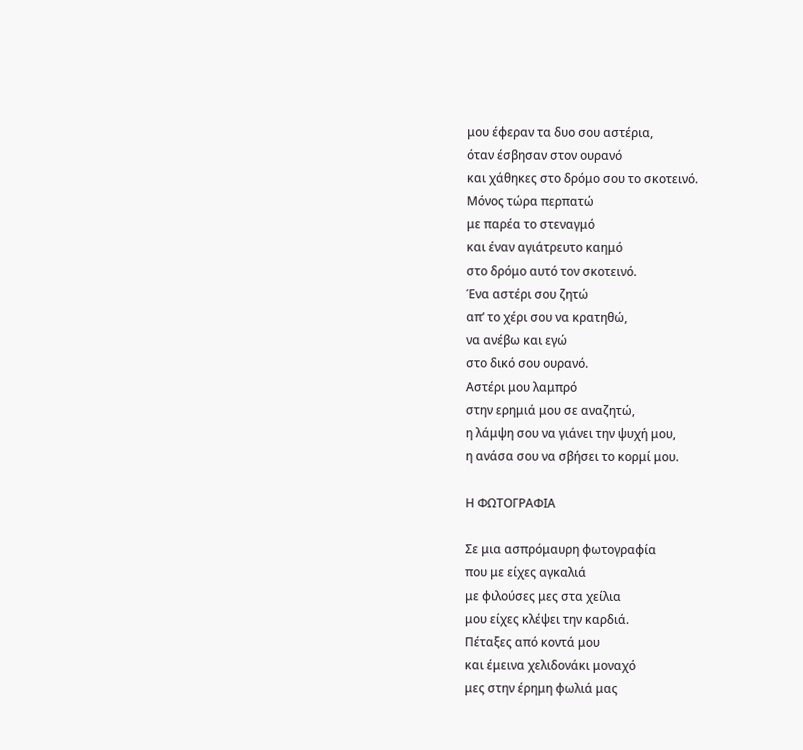μου έφεραν τα δυο σου αστέρια,
όταν έσβησαν στον ουρανό
και χάθηκες στο δρόμο σου το σκοτεινό.
Μόνος τώρα περπατώ
με παρέα το στεναγμό
και έναν αγιάτρευτο καημό
στο δρόμο αυτό τον σκοτεινό.
Ένα αστέρι σου ζητώ
απ’ το χέρι σου να κρατηθώ,
να ανέβω και εγώ
στο δικό σου ουρανό.
Αστέρι μου λαμπρό
στην ερημιά μου σε αναζητώ,
η λάμψη σου να γιάνει την ψυχή μου,
η ανάσα σου να σβήσει το κορμί μου.

Η ΦΩΤΟΓΡΑΦΙΑ

Σε μια ασπρόμαυρη φωτογραφία
που με είχες αγκαλιά
με φιλούσες μες στα χείλια
μου είχες κλέψει την καρδιά.
Πέταξες από κοντά μου
και έμεινα χελιδονάκι μοναχό
μες στην έρημη φωλιά μας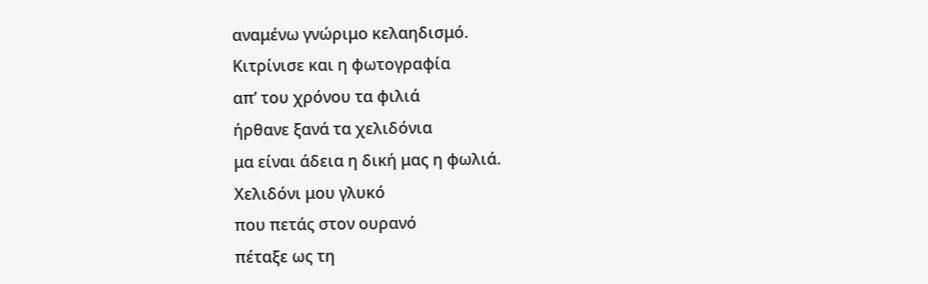αναμένω γνώριμο κελαηδισμό.
Κιτρίνισε και η φωτογραφία
απ’ του χρόνου τα φιλιά
ήρθανε ξανά τα χελιδόνια
μα είναι άδεια η δική μας η φωλιά.
Χελιδόνι μου γλυκό
που πετάς στον ουρανό
πέταξε ως τη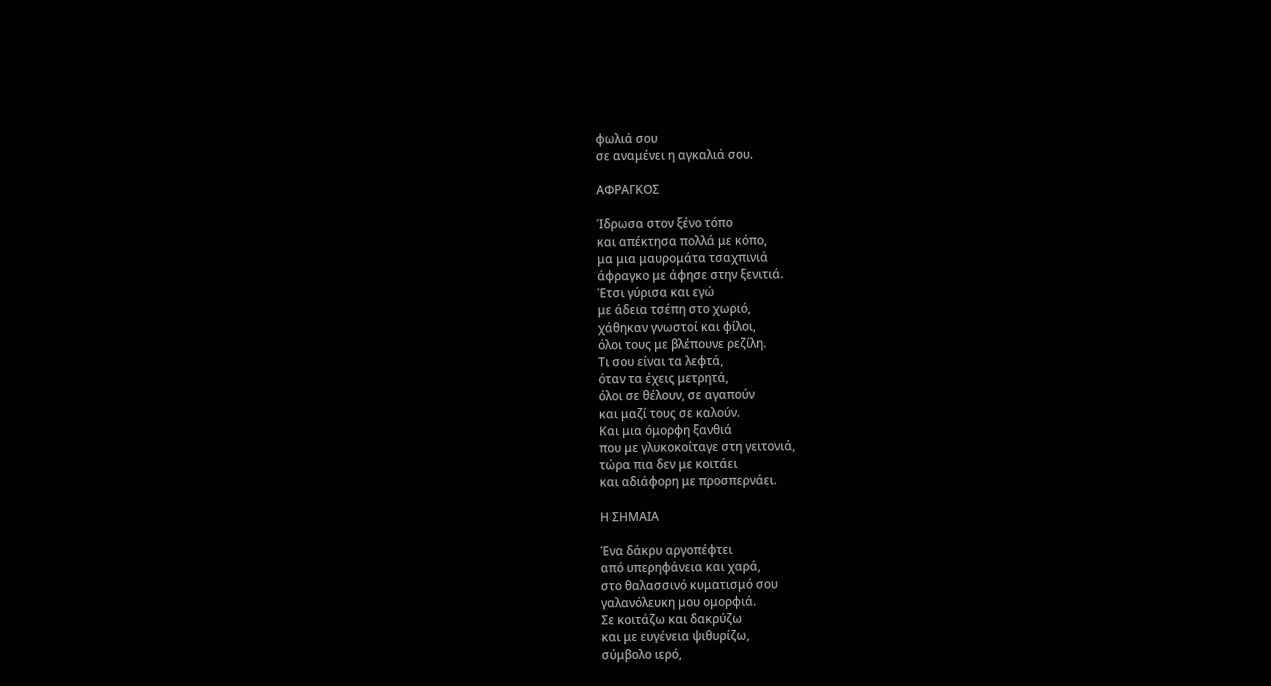φωλιά σου
σε αναμένει η αγκαλιά σου.

ΑΦΡΑΓΚΟΣ

Ίδρωσα στον ξένο τόπο
και απέκτησα πολλά με κόπο,
μα μια μαυρομάτα τσαχπινιά
άφραγκο με άφησε στην ξενιτιά.
Έτσι γύρισα και εγώ
με άδεια τσέπη στο χωριό,
χάθηκαν γνωστοί και φίλοι,
όλοι τους με βλέπουνε ρεζίλη.
Τι σου είναι τα λεφτά,
όταν τα έχεις μετρητά,
όλοι σε θέλουν, σε αγαπούν
και μαζί τους σε καλούν.
Και μια όμορφη ξανθιά
που με γλυκοκοίταγε στη γειτονιά,
τώρα πια δεν με κοιτάει
και αδιάφορη με προσπερνάει.

Η ΣΗΜΑΙΑ

Ένα δάκρυ αργοπέφτει
από υπερηφάνεια και χαρά,
στο θαλασσινό κυματισμό σου
γαλανόλευκη μου ομορφιά.
Σε κοιτάζω και δακρύζω
και με ευγένεια ψιθυρίζω,
σύμβολο ιερό,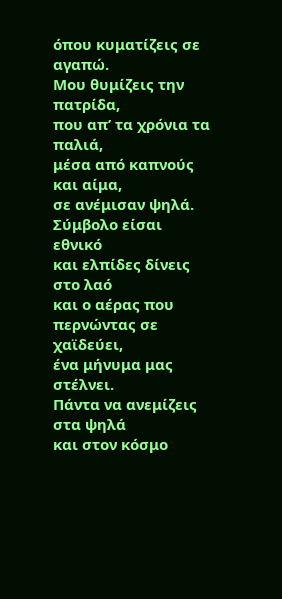όπου κυματίζεις σε αγαπώ.
Μου θυμίζεις την πατρίδα,
που απ’ τα χρόνια τα παλιά,
μέσα από καπνούς και αίμα,
σε ανέμισαν ψηλά.
Σύμβολο είσαι εθνικό
και ελπίδες δίνεις στο λαό
και ο αέρας που περνώντας σε χαϊδεύει,
ένα μήνυμα μας στέλνει.
Πάντα να ανεμίζεις στα ψηλά
και στον κόσμο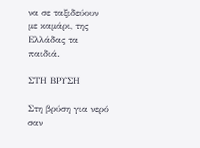να σε ταξιδεύουν
με καμάρι, της Ελλάδας τα παιδιά.

ΣΤΗ ΒΡΥΣΗ

Στη βρύση για νερό σαν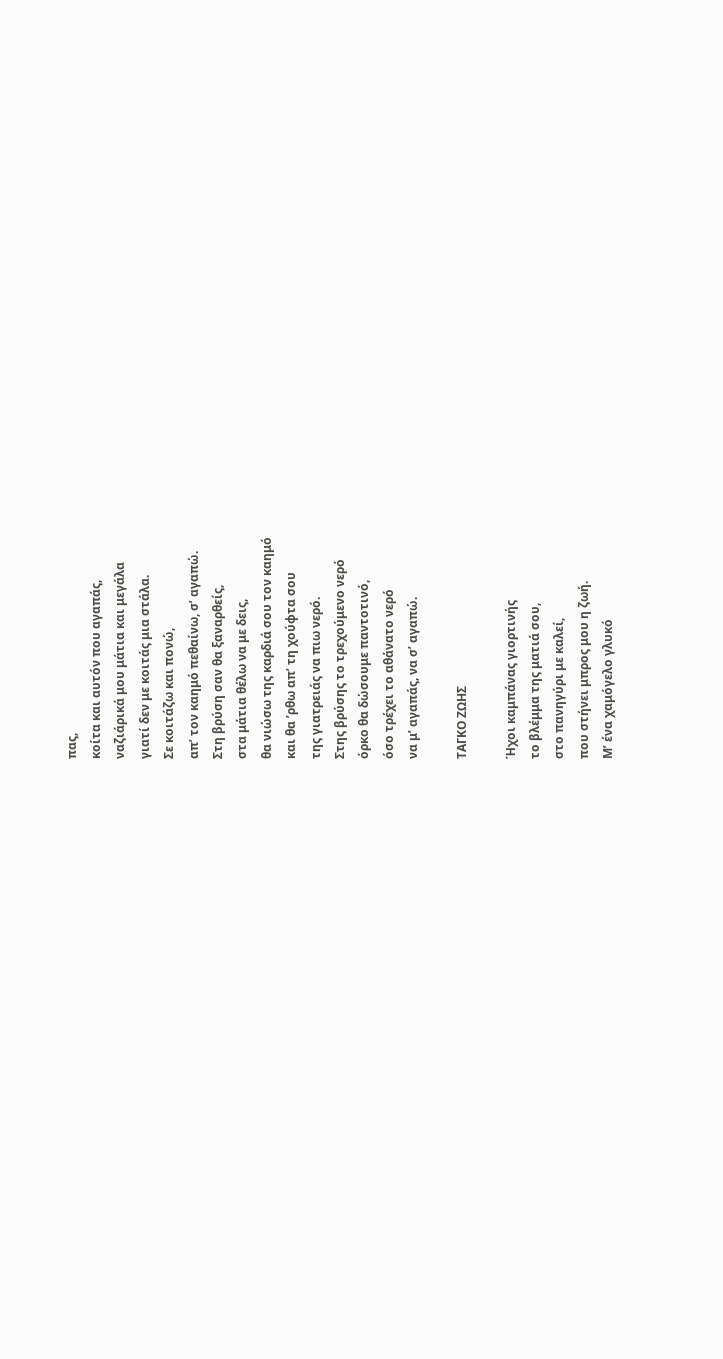πας,
κοίτα και αυτόν που αγαπάς,
ναζιάρικά μου μάτια και μεγάλα
γιατί δεν με κοιτάς μια στάλα.
Σε κοιτάζω και πονώ,
απ’ τον καημό πεθαίνω, σ’ αγαπώ.
Στη βρύση σαν θα ξαναρθείς,
στα μάτια θέλω να με δεις,
θα νιώσω της καρδιά σου τον καημό
και θα ’ρθω απ’ τη χούφτα σου
της γιατρειάς να πιω νερό.
Στης βρύσης το τρεχούμενο νερό
όρκο θα δώσουμε παντοτινό,
όσο τρέχει το αθάνατο νερό
να μ’ αγαπάς, να σ’ αγαπώ.

ΤΑΓΚΟ ΖΩΗΣ

Ήχοι καμπάνας γιορτινής
το βλέμμα της ματιά σου,
στο πανηγύρι με καλεί,
που στήνει μπρος μου η ζωή.
Μ’ ένα χαμόγελο γλυκό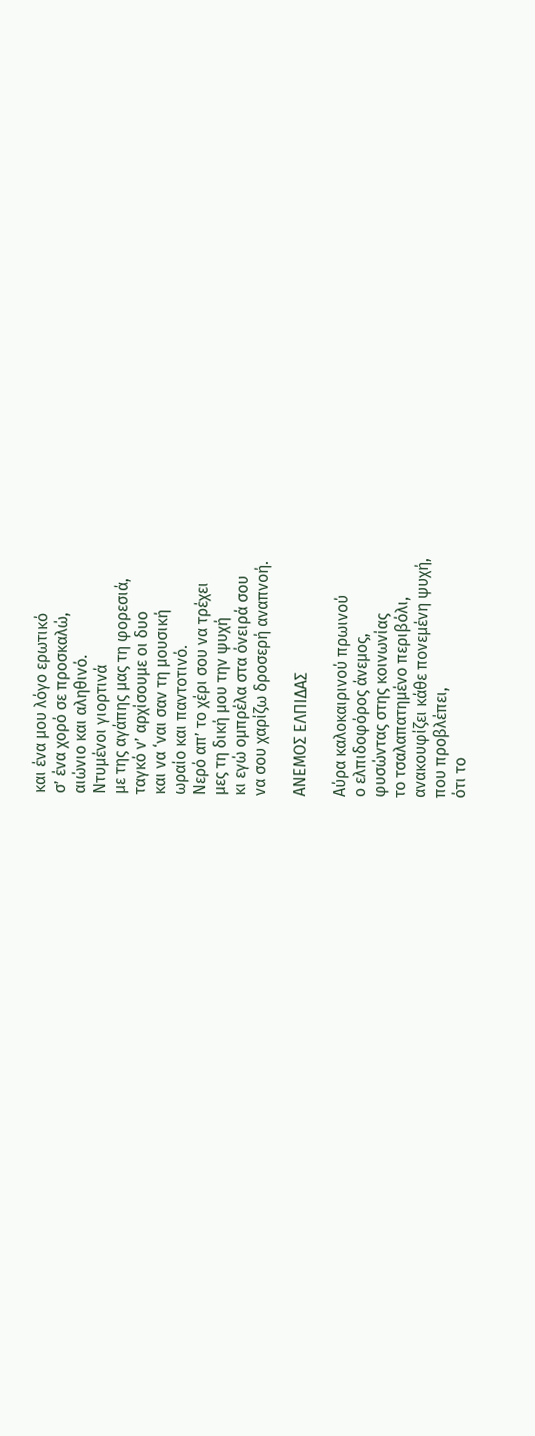και ένα μου λόγο ερωτικό
σ’ ένα χορό σε προσκαλώ,
αιώνιο και αληθινό.
Ντυμένοι γιορτινά
με της αγάπης μας τη φορεσιά,
ταγκό ν’ αρχίσουμε οι δυο
και να ‘ναι σαν τη μουσική
ωραίο και παντοτινό.
Νερό απ’ το χέρι σου να τρέχει
μες τη δική μου την ψυχή
κι εγώ ομπρέλα στα όνειρά σου
να σου χαρίζω δροσερή αναπνοή.

ΑΝΕΜΟΣ ΕΛΠΙΔΑΣ

Αύρα καλοκαιρινού πρωινού
ο ελπιδοφόρος άνεμος,
φυσώντας στης κοινωνίας
το τσαλαπατημένο περιβόλι,
ανακουφίζει κάθε πονεμένη ψυχή,
που προβλέπει,
ότι το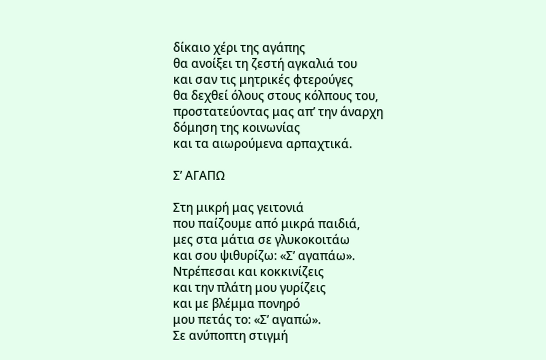δίκαιο χέρι της αγάπης
θα ανοίξει τη ζεστή αγκαλιά του
και σαν τις μητρικές φτερούγες
θα δεχθεί όλους στους κόλπους του,
προστατεύοντας μας απ’ την άναρχη
δόμηση της κοινωνίας
και τα αιωρούμενα αρπαχτικά.

Σ’ ΑΓΑΠΩ

Στη μικρή μας γειτονιά
που παίζουμε από μικρά παιδιά,
μες στα μάτια σε γλυκοκοιτάω
και σου ψιθυρίζω: «Σ’ αγαπάω».
Ντρέπεσαι και κοκκινίζεις
και την πλάτη μου γυρίζεις
και με βλέμμα πονηρό
μου πετάς το: «Σ’ αγαπώ».
Σε ανύποπτη στιγμή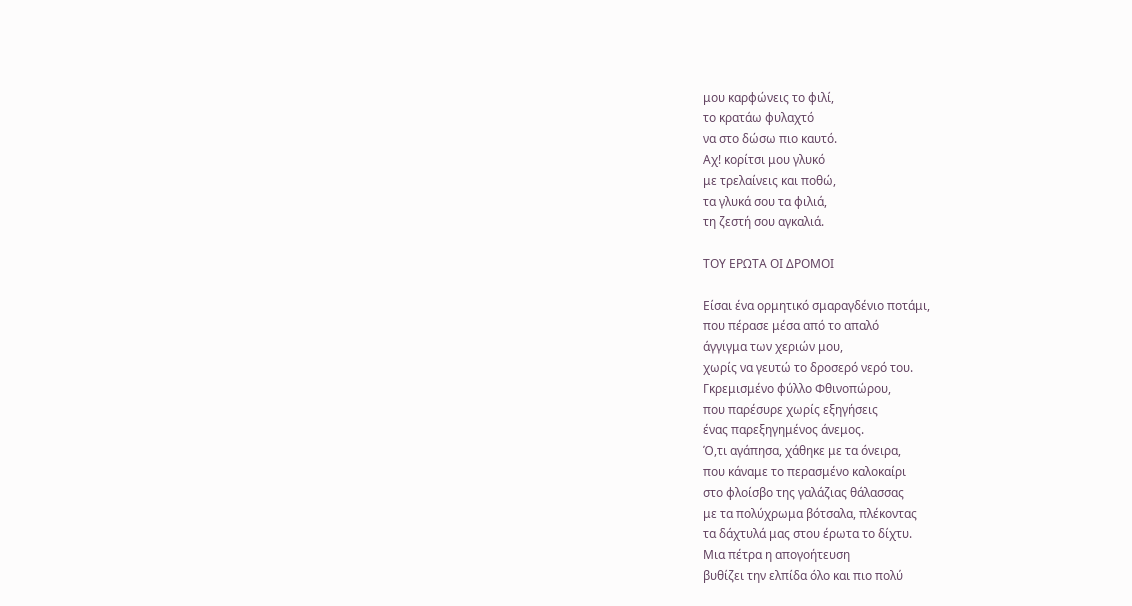μου καρφώνεις το φιλί,
το κρατάω φυλαχτό
να στο δώσω πιο καυτό.
Αχ! κορίτσι μου γλυκό
με τρελαίνεις και ποθώ,
τα γλυκά σου τα φιλιά,
τη ζεστή σου αγκαλιά.

ΤΟΥ ΕΡΩΤΑ ΟΙ ΔΡΟΜΟΙ

Είσαι ένα ορμητικό σμαραγδένιο ποτάμι,
που πέρασε μέσα από το απαλό
άγγιγμα των χεριών μου,
χωρίς να γευτώ το δροσερό νερό του.
Γκρεμισμένο φύλλο Φθινοπώρου,
που παρέσυρε χωρίς εξηγήσεις
ένας παρεξηγημένος άνεμος.
Ό,τι αγάπησα, χάθηκε με τα όνειρα,
που κάναμε το περασμένο καλοκαίρι
στο φλοίσβο της γαλάζιας θάλασσας
με τα πολύχρωμα βότσαλα, πλέκοντας
τα δάχτυλά μας στου έρωτα το δίχτυ.
Μια πέτρα η απογοήτευση
βυθίζει την ελπίδα όλο και πιο πολύ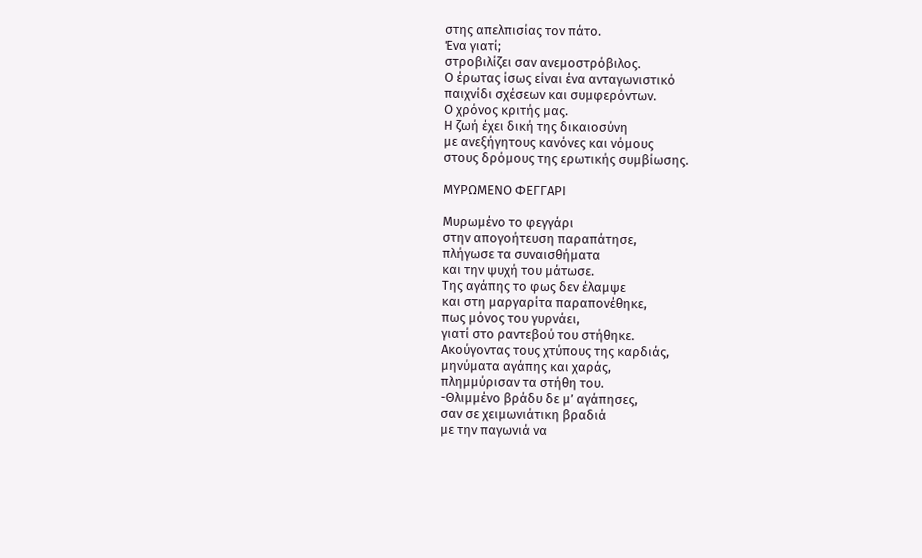στης απελπισίας τον πάτο.
Ένα γιατί;
στροβιλίζει σαν ανεμοστρόβιλος.
Ο έρωτας ίσως είναι ένα ανταγωνιστικό
παιχνίδι σχέσεων και συμφερόντων.
Ο χρόνος κριτής μας.
Η ζωή έχει δική της δικαιοσύνη
με ανεξήγητους κανόνες και νόμους
στους δρόμους της ερωτικής συμβίωσης.

ΜΥΡΩΜΕΝΟ ΦΕΓΓΑΡΙ

Μυρωμένο το φεγγάρι
στην απογοήτευση παραπάτησε,
πλήγωσε τα συναισθήματα
και την ψυχή του μάτωσε.
Της αγάπης το φως δεν έλαμψε
και στη μαργαρίτα παραπονέθηκε,
πως μόνος του γυρνάει,
γιατί στο ραντεβού του στήθηκε.
Ακούγοντας τους χτύπους της καρδιάς,
μηνύματα αγάπης και χαράς,
πλημμύρισαν τα στήθη του.
-Θλιμμένο βράδυ δε μ’ αγάπησες,
σαν σε χειμωνιάτικη βραδιά
με την παγωνιά να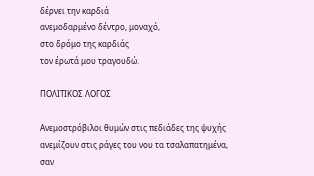δέρνει την καρδιά
ανεμοδαρμένο δέντρο, μοναχό,
στο δρόμο της καρδιάς
τον έρωτά μου τραγουδώ.

ΠΟΛΙΤΙΚΟΣ ΛΟΓΟΣ

Ανεμοστρόβιλοι θυμών στις πεδιάδες της ψυχής
ανεμίζουν στις ράγες του νου τα τσαλαπατημένα,
σαν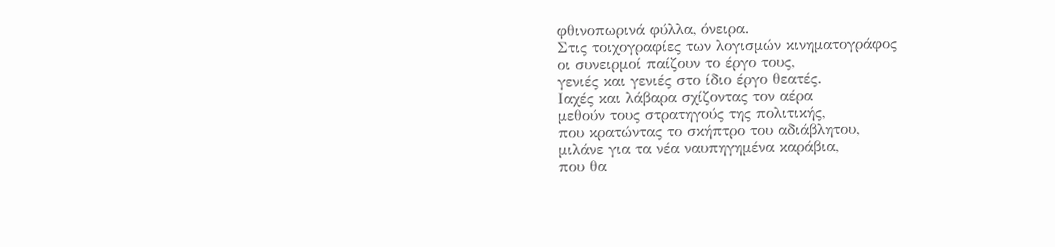φθινοπωρινά φύλλα, όνειρα.
Στις τοιχογραφίες των λογισμών κινηματογράφος
οι συνειρμοί παίζουν το έργο τους,
γενιές και γενιές στο ίδιο έργο θεατές.
Ιαχές και λάβαρα σχίζοντας τον αέρα
μεθούν τους στρατηγούς της πολιτικής,
που κρατώντας το σκήπτρο του αδιάβλητου,
μιλάνε για τα νέα ναυπηγημένα καράβια,
που θα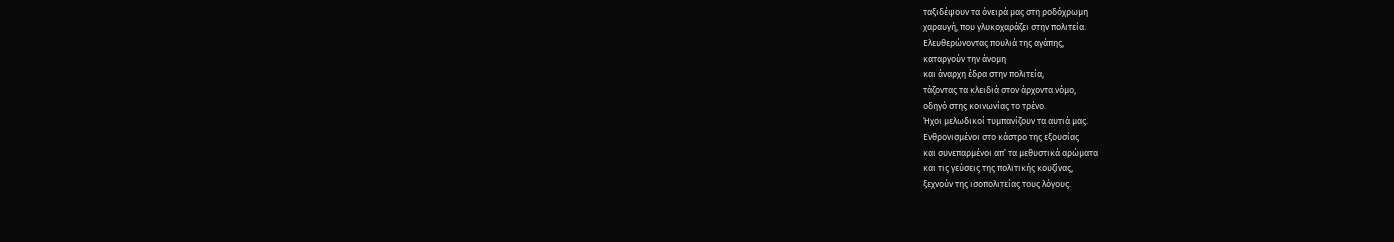ταξιδέψουν τα όνειρά μας στη ροδόχρωμη
χαραυγή, που γλυκοχαράζει στην πολιτεία.
Ελευθερώνοντας πουλιά της αγάπης,
καταργούν την άνομη
και άναρχη έδρα στην πολιτεία,
τάζοντας τα κλειδιά στον άρχοντα νόμο,
οδηγό στης κοινωνίας το τρένο.
Ήχοι μελωδικοί τυμπανίζουν τα αυτιά μας.
Ενθρονισμένοι στο κάστρο της εξουσίας
και συνεπαρμένοι απ’ τα μεθυστικά αρώματα
και τις γεύσεις της πολιτικής κουζίνας,
ξεχνούν της ισοπολιτείας τους λόγους.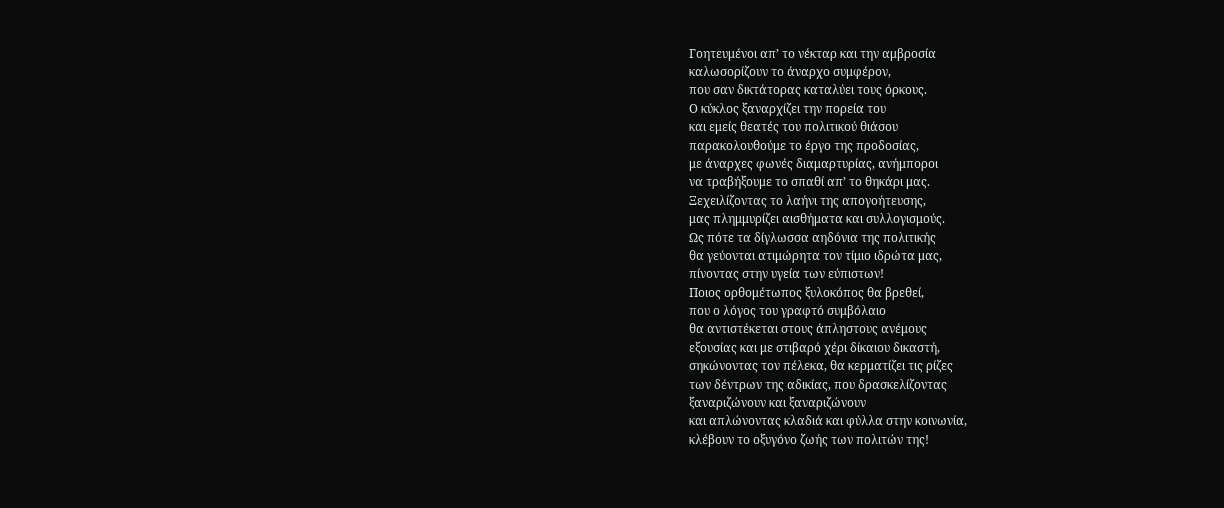Γοητευμένοι απ’ το νέκταρ και την αμβροσία
καλωσορίζουν το άναρχο συμφέρον,
που σαν δικτάτορας καταλύει τους όρκους.
Ο κύκλος ξαναρχίζει την πορεία του
και εμείς θεατές του πολιτικού θιάσου
παρακολουθούμε το έργο της προδοσίας,
με άναρχες φωνές διαμαρτυρίας, ανήμποροι
να τραβήξουμε το σπαθί απ’ το θηκάρι μας.
Ξεχειλίζοντας το λαήνι της απογοήτευσης,
μας πλημμυρίζει αισθήματα και συλλογισμούς.
Ως πότε τα δίγλωσσα αηδόνια της πολιτικής
θα γεύονται ατιμώρητα τον τίμιο ιδρώτα μας,
πίνοντας στην υγεία των εύπιστων!
Ποιος ορθομέτωπος ξυλοκόπος θα βρεθεί,
που ο λόγος του γραφτό συμβόλαιο
θα αντιστέκεται στους άπληστους ανέμους
εξουσίας και με στιβαρό χέρι δίκαιου δικαστή,
σηκώνοντας τον πέλεκα, θα κερματίζει τις ρίζες
των δέντρων της αδικίας, που δρασκελίζοντας
ξαναριζώνουν και ξαναριζώνουν
και απλώνοντας κλαδιά και φύλλα στην κοινωνία,
κλέβουν το οξυγόνο ζωής των πολιτών της!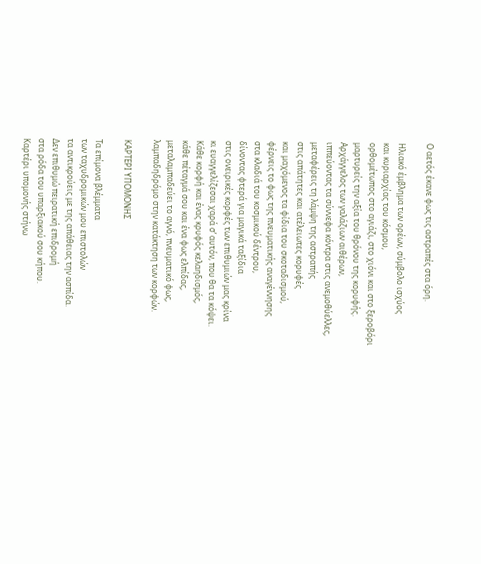Ο αετός έκανε φως τις αστραπές στα όρη.

Ηλιακό έμβλημα των ορέων, σύμβολο ισχύος
και κυριαρχίας του κόσμου,
ορθομέτωπος στο αγιάζι, στο χιόνι και στο ξεροβόρι
μαρτυρείς την αξία του θρόνου της κορυφής.
Αρχάγγελος των γαλάζιων αιθέρων,
ιππεύοντας τα σύννεφα κόντρα στις ανεμοθύελλες,
μεταφέρεις τη λάμψη της αστραπής
στις απάτητες και ατέλειωτες κορυφές
και μαχόμενος τα φίδια του σκοταδισμού,
φέρνεις το φως της πνευματικής αναγέννησης
στα κλαδιά του κοσμικού δέντρου,
δίνοντας φτερά για μαγικά ταξίδια
στις ονειρικές κορφές των επιθυμιών μας κρίνα
κι ευαγγελίζεσαι χαρά σ’ αυτόν, που θα τα κόψει.
Κάθε κορφή και ένας κρυφός κελαηδισμός,
κάθε πέταγμά σου και ένα φως ελπίδας,
μεταλαμπαδεύει το αγνό, πνευματικό φως,
λαμπαδηδρόμο στην κατάκτηση των κορφών.

ΚΑΡΤΕΡΙ ΥΠΟΜΟΝΗΣ

Τα επίμονα βλέμματα
των ταχυδρομικών μου επιστολών
τα αντικρούεις με της απάθειας την ασπίδα.
Δεν επιθυμώ πειρατική επιδρομή
στα ρόδα του υπαρξιακού σου κήπου.
Καρτέρι υπομονής στήνω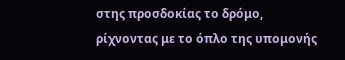στης προσδοκίας το δρόμο,
ρίχνοντας με το όπλο της υπομονής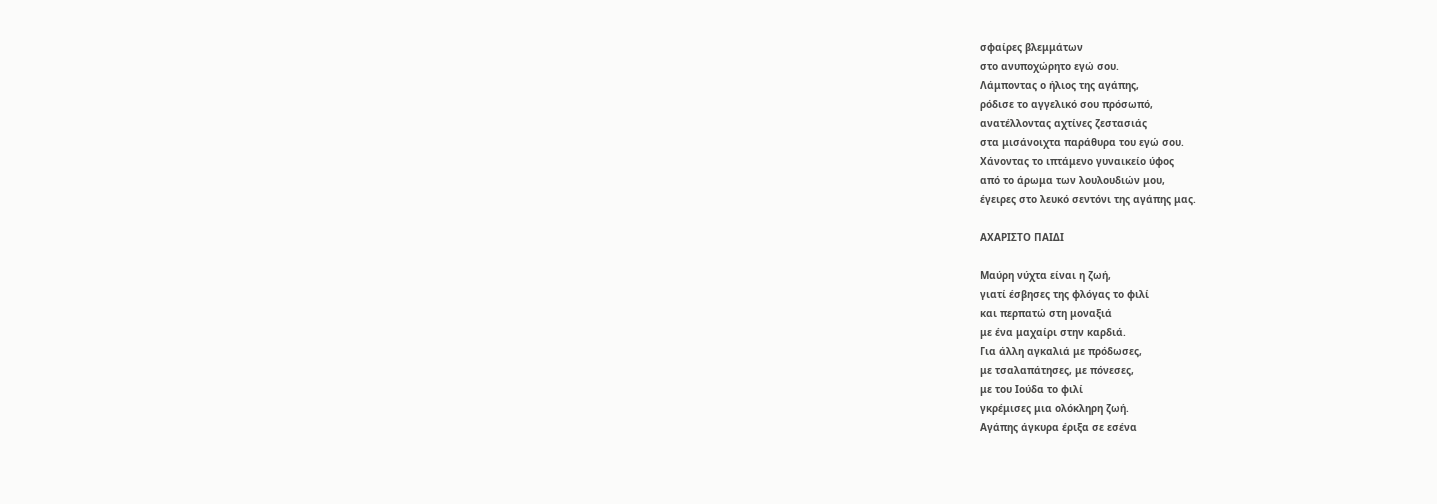σφαίρες βλεμμάτων
στο ανυποχώρητο εγώ σου.
Λάμποντας ο ήλιος της αγάπης,
ρόδισε το αγγελικό σου πρόσωπό,
ανατέλλοντας αχτίνες ζεστασιάς
στα μισάνοιχτα παράθυρα του εγώ σου.
Χάνοντας το ιπτάμενο γυναικείο ύφος
από το άρωμα των λουλουδιών μου,
έγειρες στο λευκό σεντόνι της αγάπης μας.

ΑΧΑΡΙΣΤΟ ΠΑΙΔΙ

Μαύρη νύχτα είναι η ζωή,
γιατί έσβησες της φλόγας το φιλί
και περπατώ στη μοναξιά
με ένα μαχαίρι στην καρδιά.
Για άλλη αγκαλιά με πρόδωσες,
με τσαλαπάτησες, με πόνεσες,
με του Ιούδα το φιλί
γκρέμισες μια ολόκληρη ζωή.
Αγάπης άγκυρα έριξα σε εσένα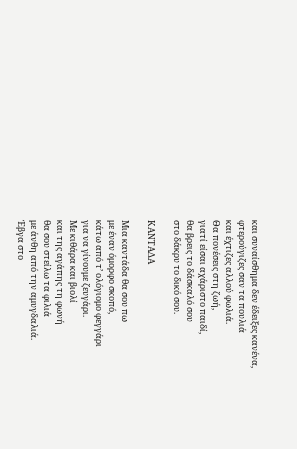και συναίσθημα δεν έδειξες κανένα,
φτερούγιζες σαν τα πουλιά
και έχτιζες αλλού φωλιά.
Θα πονέσεις στη ζωή,
γιατί είσαι αχάριστο παιδί,
θα βρεις το δάσκαλό σου
στο δάκρυ το δικό σου.

ΚΑΝΤΑΔΑ

Μια καντάδα θα σου πω
με έναν όμορφο σκοπό,
κάτω από τ’ ολόγιομο φεγγάρι
για να γίνουμε ζευγάρι.
Με κιθάρα και βιολί
και της αγάπης τη φωνή
θα σου στείλω τα φιλιά
με άνθη από την αμυγδαλιά.
Έβγα στο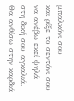μπαλκόνι σου
και ρίξε το σεντόνι σου
να ανέβω εκεί ψηλά
στη δική σου αγκαλιά.
Θα ανθίσω στην καρδιά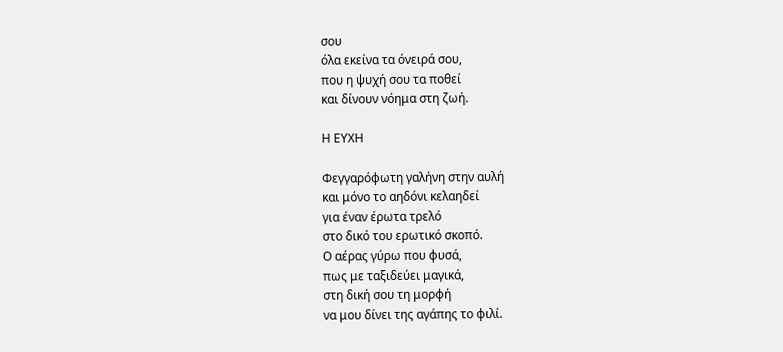σου
όλα εκείνα τα όνειρά σου,
που η ψυχή σου τα ποθεί
και δίνουν νόημα στη ζωή.

Η ΕΥΧΗ

Φεγγαρόφωτη γαλήνη στην αυλή
και μόνο το αηδόνι κελαηδεί
για έναν έρωτα τρελό
στο δικό του ερωτικό σκοπό.
Ο αέρας γύρω που φυσά,
πως με ταξιδεύει μαγικά,
στη δική σου τη μορφή
να μου δίνει της αγάπης το φιλί.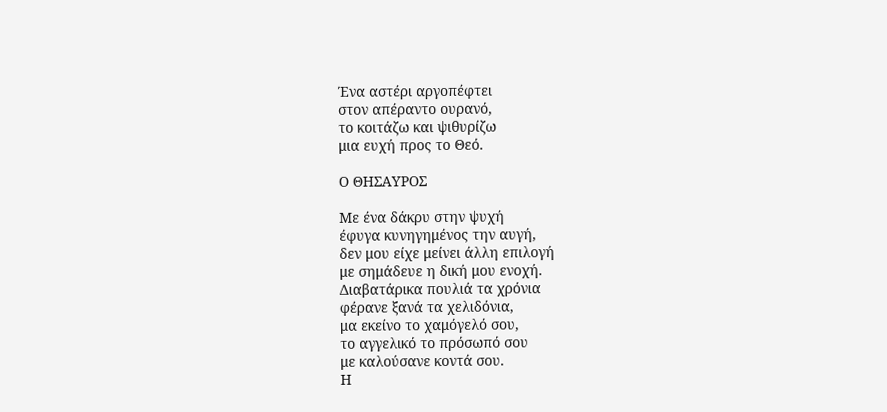Ένα αστέρι αργοπέφτει
στον απέραντο ουρανό,
το κοιτάζω και ψιθυρίζω
μια ευχή προς το Θεό.

Ο ΘΗΣΑΥΡΟΣ

Με ένα δάκρυ στην ψυχή
έφυγα κυνηγημένος την αυγή,
δεν μου είχε μείνει άλλη επιλογή
με σημάδευε η δική μου ενοχή.
Διαβατάρικα πουλιά τα χρόνια
φέρανε ξανά τα χελιδόνια,
μα εκείνο το χαμόγελό σου,
το αγγελικό το πρόσωπό σου
με καλούσανε κοντά σου.
Η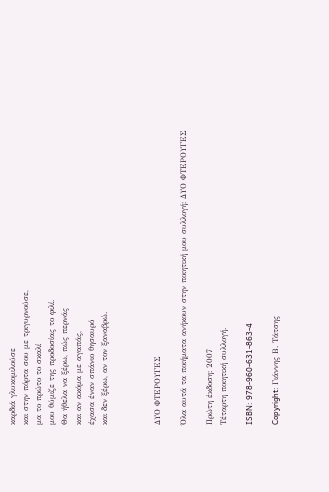καρδιά γλυκομιλούσε
και στην πόρτα σου με τριγυρνούσε,
μα το πρώτο το σκαλί
μου θύμιζε της προδοσίας το φιλί.
Θα ήθελα να ξέρω, πώς περνάς
και αν ακόμα με αγαπάς,
έχασα έναν σπάνιο θησαυρό
και δεν ξέρω, αν τον ξαναβρώ.



ΔΥΟ ΦΤΕΡΟΥΓΕΣ

Όλα αυτά τα ποιήματα ανήκουν στην ποιητική μου συλλογή: ΔΥΟ ΦΤΕΡΟΥΓΕΣ

Πρώτη έκδοση: 2007
Τέταρτη ποιητική συλλογή.

ISBN: 978-960-631-863-4

Copyright: Γιάννης Β. Τάτσης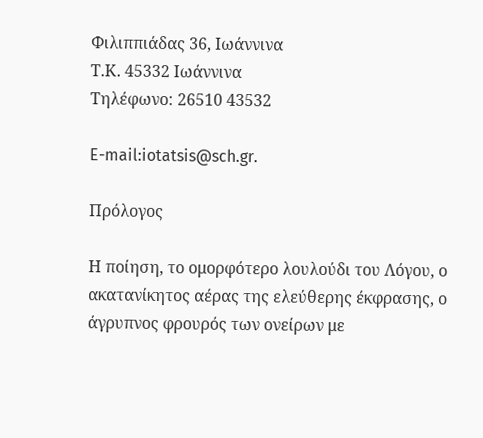Φιλιππιάδας 36, Ιωάννινα
Τ.Κ. 45332 Ιωάννινα
Τηλέφωνο: 26510 43532

E-mail:iotatsis@sch.gr.

Πρόλογος

Η ποίηση, το ομορφότερο λουλούδι του Λόγου, ο ακατανίκητος αέρας της ελεύθερης έκφρασης, ο άγρυπνος φρουρός των ονείρων με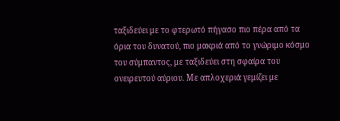ταξιδεύει με το φτερωτό πήγασο πιο πέρα από τα όρια του δυνατού, πιο μακριά από το γνώριμο κόσμο του σύμπαντος, με ταξιδεύει στη σφαίρα του ονειρευτού αύριου. Με απλοχεριά γεμίζει με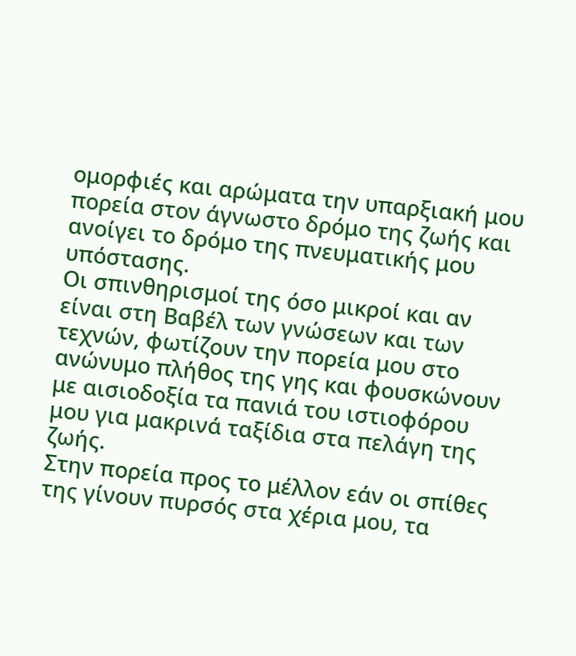ομορφιές και αρώματα την υπαρξιακή μου πορεία στον άγνωστο δρόμο της ζωής και ανοίγει το δρόμο της πνευματικής μου υπόστασης.
Οι σπινθηρισμοί της όσο μικροί και αν είναι στη Βαβέλ των γνώσεων και των τεχνών, φωτίζουν την πορεία μου στο ανώνυμο πλήθος της γης και φουσκώνουν με αισιοδοξία τα πανιά του ιστιοφόρου μου για μακρινά ταξίδια στα πελάγη της ζωής.
Στην πορεία προς το μέλλον εάν οι σπίθες της γίνουν πυρσός στα χέρια μου, τα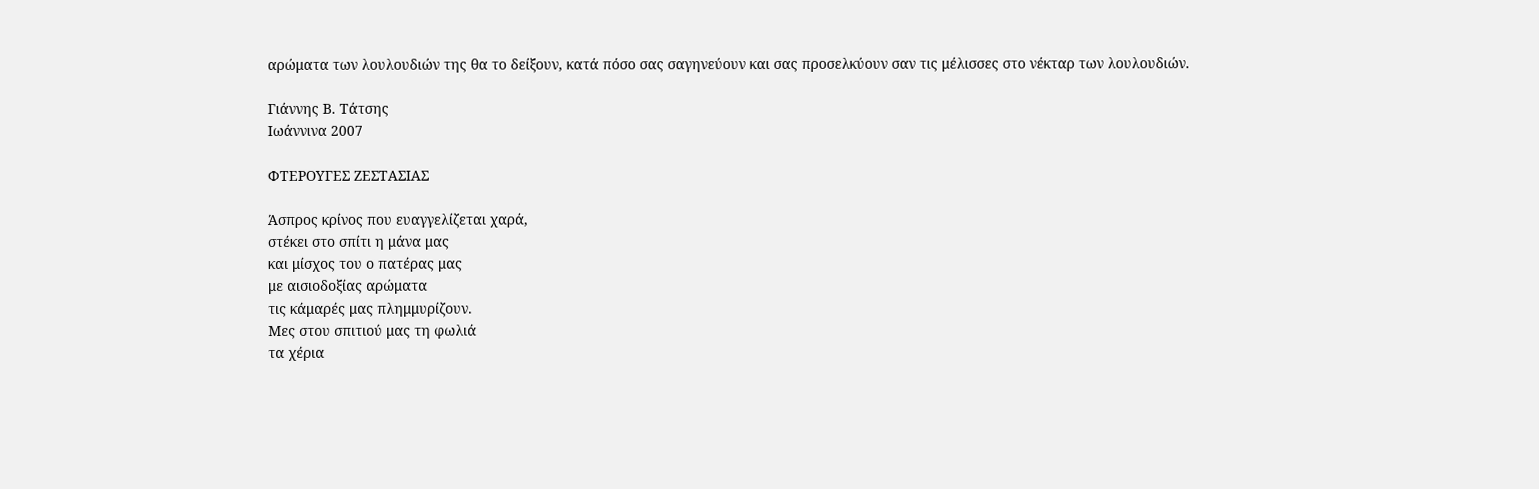αρώματα των λουλουδιών της θα το δείξουν, κατά πόσο σας σαγηνεύουν και σας προσελκύουν σαν τις μέλισσες στο νέκταρ των λουλουδιών.

Γιάννης Β. Τάτσης
Ιωάννινα 2007

ΦΤΕΡΟΥΓΕΣ ΖΕΣΤΑΣΙΑΣ

Άσπρος κρίνος που ευαγγελίζεται χαρά,
στέκει στο σπίτι η μάνα μας
και μίσχος του ο πατέρας μας
με αισιοδοξίας αρώματα
τις κάμαρές μας πλημμυρίζουν.
Μες στου σπιτιού μας τη φωλιά
τα χέρια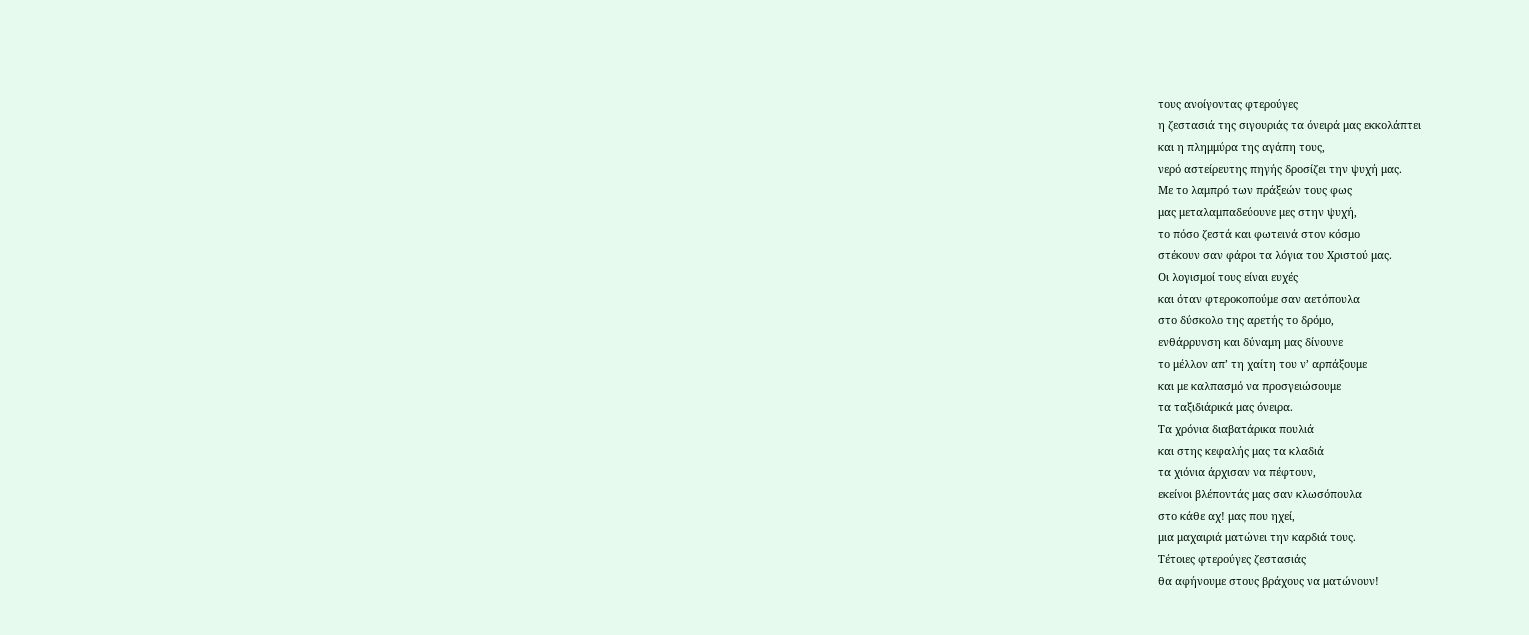τους ανοίγοντας φτερούγες
η ζεστασιά της σιγουριάς τα όνειρά μας εκκολάπτει
και η πλημμύρα της αγάπη τους,
νερό αστείρευτης πηγής δροσίζει την ψυχή μας.
Με το λαμπρό των πράξεών τους φως
μας μεταλαμπαδεύουνε μες στην ψυχή,
το πόσο ζεστά και φωτεινά στον κόσμο
στέκουν σαν φάροι τα λόγια του Χριστού μας.
Οι λογισμοί τους είναι ευχές
και όταν φτεροκοπούμε σαν αετόπουλα
στο δύσκολο της αρετής το δρόμο,
ενθάρρυνση και δύναμη μας δίνουνε
το μέλλον απ’ τη χαίτη του ν’ αρπάξουμε
και με καλπασμό να προσγειώσουμε
τα ταξιδιάρικά μας όνειρα.
Τα χρόνια διαβατάρικα πουλιά
και στης κεφαλής μας τα κλαδιά
τα χιόνια άρχισαν να πέφτουν,
εκείνοι βλέποντάς μας σαν κλωσόπουλα
στο κάθε αχ! μας που ηχεί,
μια μαχαιριά ματώνει την καρδιά τους.
Τέτοιες φτερούγες ζεστασιάς
θα αφήνουμε στους βράχους να ματώνουν!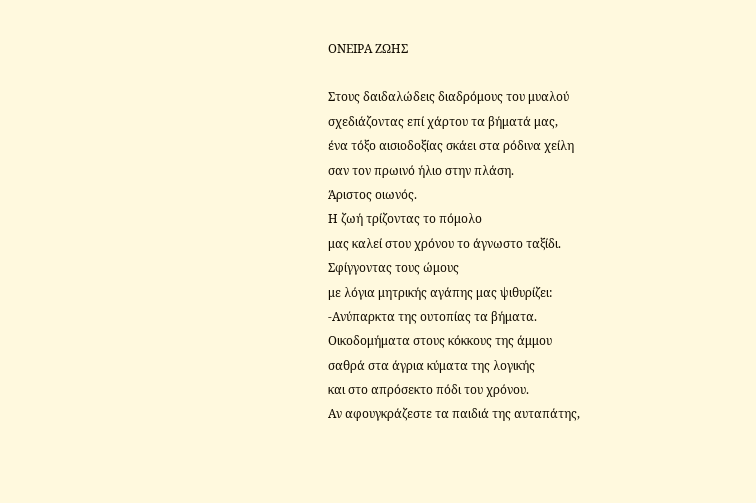ΟΝΕΙΡΑ ΖΩΗΣ

Στους δαιδαλώδεις διαδρόμους του μυαλού
σχεδιάζοντας επί χάρτου τα βήματά μας,
ένα τόξο αισιοδοξίας σκάει στα ρόδινα χείλη
σαν τον πρωινό ήλιο στην πλάση.
Άριστος οιωνός.
Η ζωή τρίζοντας το πόμολο
μας καλεί στου χρόνου το άγνωστο ταξίδι.
Σφίγγοντας τους ώμους
με λόγια μητρικής αγάπης μας ψιθυρίζει:
-Ανύπαρκτα της ουτοπίας τα βήματα.
Οικοδομήματα στους κόκκους της άμμου
σαθρά στα άγρια κύματα της λογικής
και στο απρόσεκτο πόδι του χρόνου.
Αν αφουγκράζεστε τα παιδιά της αυταπάτης,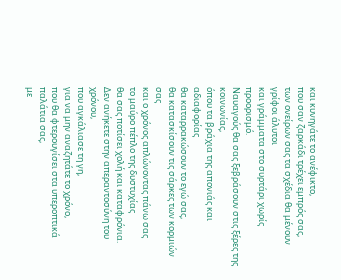και κυνηγάτε το ανέφικτο,
που σαν ζαρκάδι τρέχει εμπρός σας,
των ονείρων σας τα σχέδια θα μένουν γρίφοι άλυτοι
και γράμματα στο συρτάρι χωρίς προορισμό.
Ναυαγούς θα σας ξεβράσουν στις ξέρες της κοινωνίας,
όπου τα βράχια της απονιάς και αδιαφορίας
θα καταρρακώσουν το εγώ σας,
θα κατασκίσουν τις σάρκες των κορμιών σας
και ο χρόνος απλώνοντας πάνω σας
το μαύρο πέπλο της δυστυχίας
θα σας ποτίσει χολή και καταφρόνια.
Δεν ανήκετε στην απεραντοσύνη του χρόνου,
που αγκάλιασε τη γη,
για να μην αναζητάτε το χρόνο,
που θα φτερουγίσει στα υπεροπτικά παλάτια σας,
με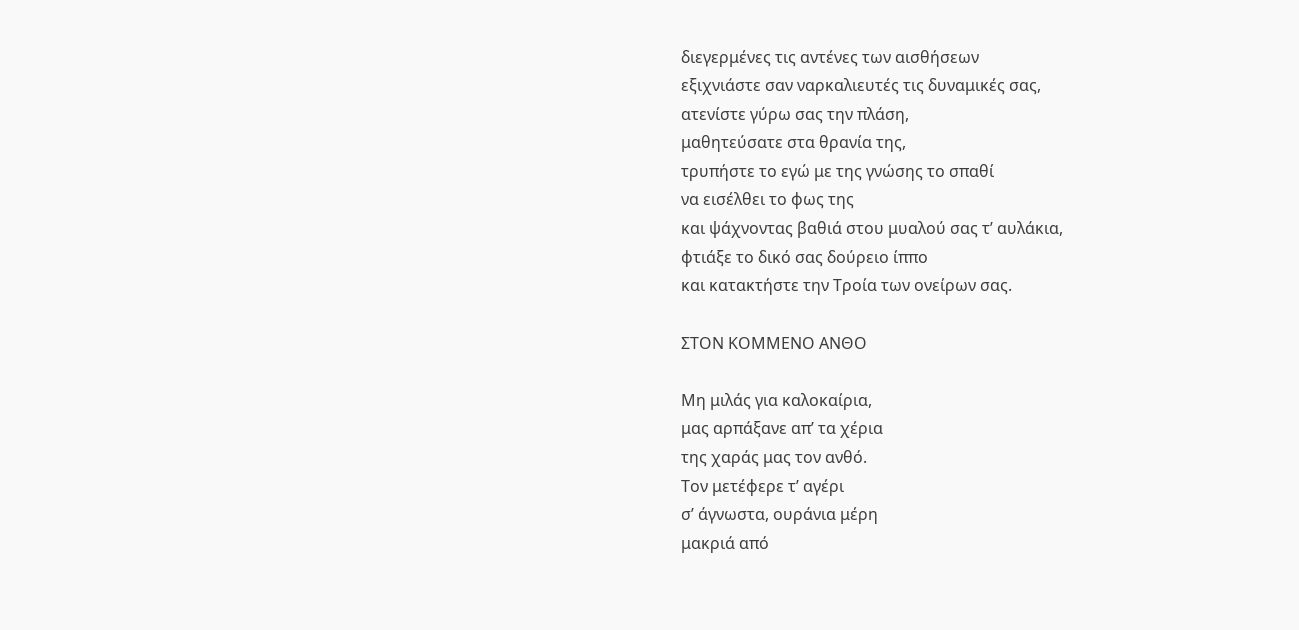διεγερμένες τις αντένες των αισθήσεων
εξιχνιάστε σαν ναρκαλιευτές τις δυναμικές σας,
ατενίστε γύρω σας την πλάση,
μαθητεύσατε στα θρανία της,
τρυπήστε το εγώ με της γνώσης το σπαθί
να εισέλθει το φως της
και ψάχνοντας βαθιά στου μυαλού σας τ’ αυλάκια,
φτιάξε το δικό σας δούρειο ίππο
και κατακτήστε την Τροία των ονείρων σας.

ΣΤΟΝ ΚΟΜΜΕΝΟ ΑΝΘΟ

Μη μιλάς για καλοκαίρια,
μας αρπάξανε απ’ τα χέρια
της χαράς μας τον ανθό.
Τον μετέφερε τ’ αγέρι
σ’ άγνωστα, ουράνια μέρη
μακριά από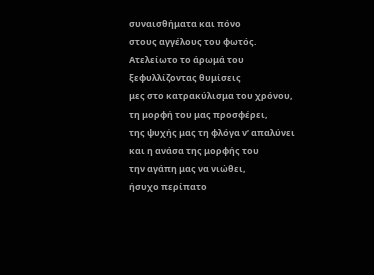συναισθήματα και πόνο
στους αγγέλους του φωτός.
Ατελείωτο το άρωμά του
ξεφυλλίζοντας θυμίσεις
μες στο κατρακύλισμα του χρόνου,
τη μορφή του μας προσφέρει,
της ψυχής μας τη φλόγα ν’ απαλύνει
και η ανάσα της μορφής του
την αγάπη μας να νιώθει,
ήσυχο περίπατο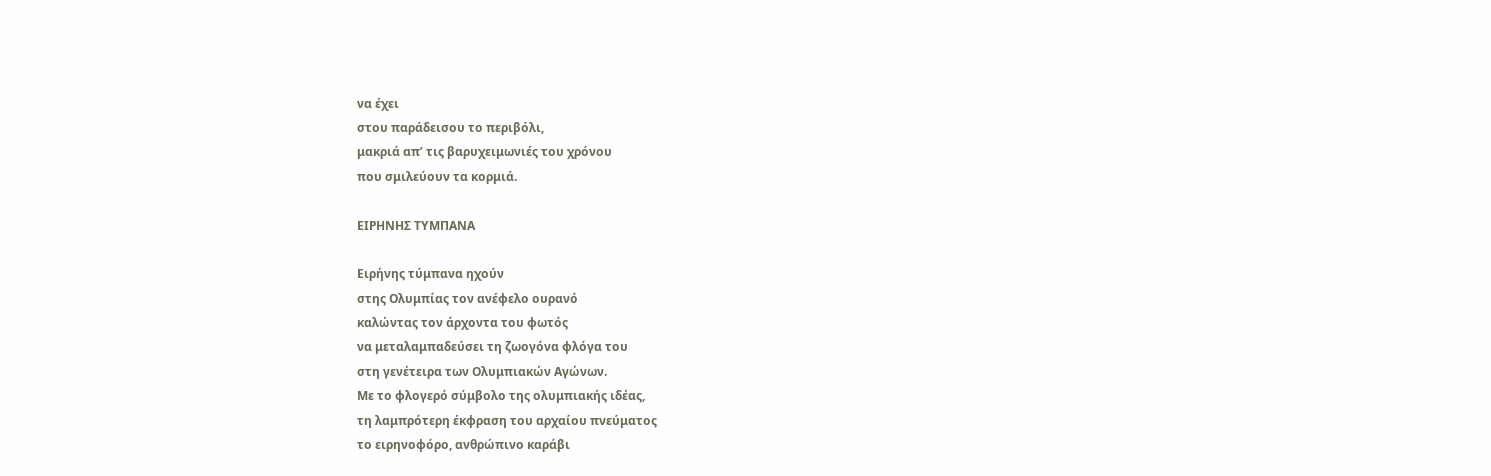να έχει
στου παράδεισου το περιβόλι,
μακριά απ’ τις βαρυχειμωνιές του χρόνου
που σμιλεύουν τα κορμιά.

ΕΙΡΗΝΗΣ ΤΥΜΠΑΝΑ

Ειρήνης τύμπανα ηχούν
στης Ολυμπίας τον ανέφελο ουρανό
καλώντας τον άρχοντα του φωτός
να μεταλαμπαδεύσει τη ζωογόνα φλόγα του
στη γενέτειρα των Ολυμπιακών Αγώνων.
Με το φλογερό σύμβολο της ολυμπιακής ιδέας,
τη λαμπρότερη έκφραση του αρχαίου πνεύματος
το ειρηνοφόρο, ανθρώπινο καράβι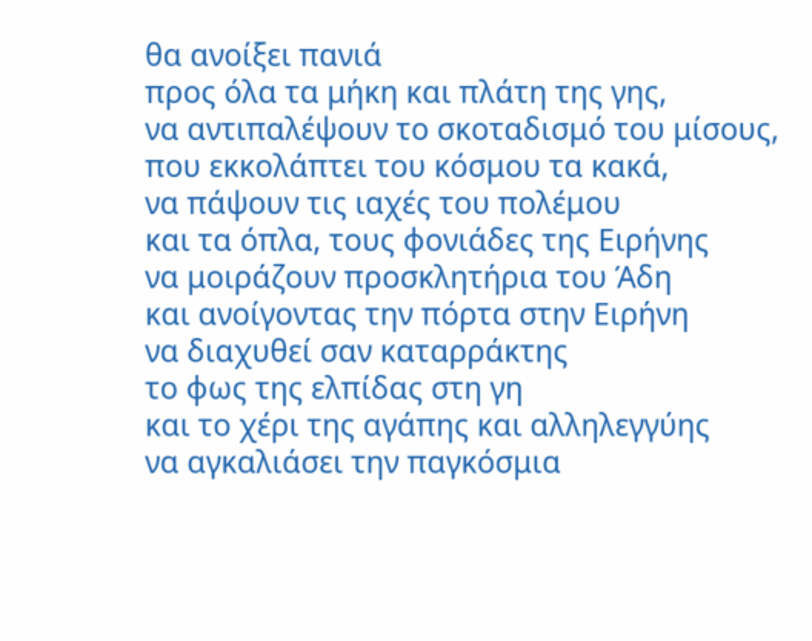θα ανοίξει πανιά
προς όλα τα μήκη και πλάτη της γης,
να αντιπαλέψουν το σκοταδισμό του μίσους,
που εκκολάπτει του κόσμου τα κακά,
να πάψουν τις ιαχές του πολέμου
και τα όπλα, τους φονιάδες της Ειρήνης
να μοιράζουν προσκλητήρια του Άδη
και ανοίγοντας την πόρτα στην Ειρήνη
να διαχυθεί σαν καταρράκτης
το φως της ελπίδας στη γη
και το χέρι της αγάπης και αλληλεγγύης
να αγκαλιάσει την παγκόσμια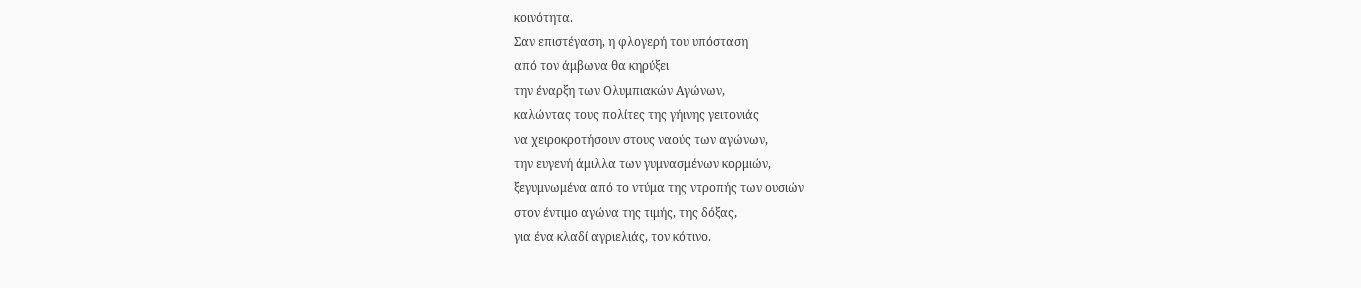κοινότητα.
Σαν επιστέγαση, η φλογερή του υπόσταση
από τον άμβωνα θα κηρύξει
την έναρξη των Ολυμπιακών Αγώνων,
καλώντας τους πολίτες της γήινης γειτονιάς
να χειροκροτήσουν στους ναούς των αγώνων,
την ευγενή άμιλλα των γυμνασμένων κορμιών,
ξεγυμνωμένα από το ντύμα της ντροπής των ουσιών
στον έντιμο αγώνα της τιμής, της δόξας,
για ένα κλαδί αγριελιάς, τον κότινο.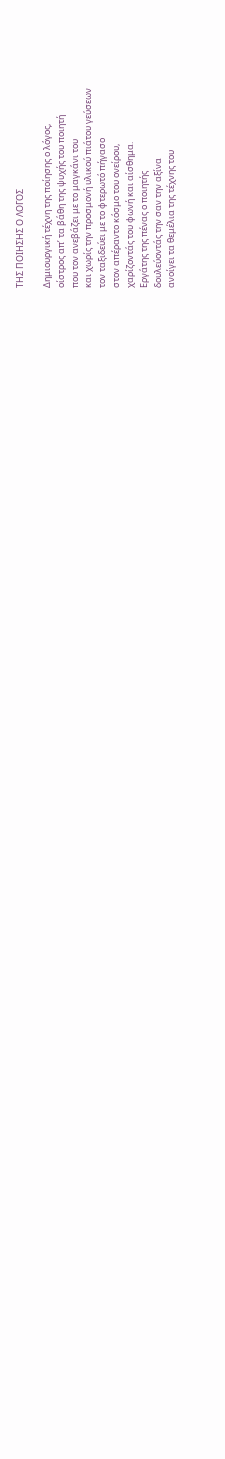ΤΗΣ ΠΟΙΗΣΗΣ Ο ΛΟΓΟΣ

Δημιουργική τέχνη της ποίησης ο λόγος,
οίστρος απ’ τα βάθη της ψυχής του ποιητή
που τον ανεβάζει με το μαγκάνι του
και χωρίς την προσμονή υλικού πιάτου γεύσεων
τον ταξιδεύει με το φτερωτό πήγασο
στον απέραντο κόσμο του ονείρου,
χαρίζοντάς του φωνή και αίσθημα.
Εργάτης της πένας ο ποιητής
δουλεύοντάς την σαν την αξίνα
ανοίγει τα θεμέλια της τέχνης του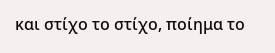και στίχο το στίχο, ποίημα το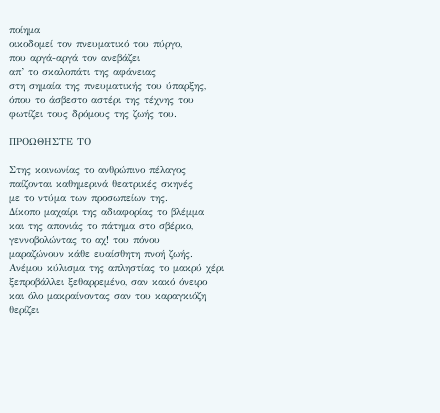ποίημα
οικοδομεί τον πνευματικό του πύργο,
που αργά-αργά τον ανεβάζει
απ’ το σκαλοπάτι της αφάνειας
στη σημαία της πνευματικής του ύπαρξης,
όπου το άσβεστο αστέρι της τέχνης του
φωτίζει τους δρόμους της ζωής του.

ΠΡΟΩΘΗΣΤΕ ΤΟ

Στης κοινωνίας το ανθρώπινο πέλαγος
παίζονται καθημερινά θεατρικές σκηνές
με το ντύμα των προσωπείων της.
Δίκοπο μαχαίρι της αδιαφορίας το βλέμμα
και της απονιάς το πάτημα στο σβέρκο,
γεννοβολώντας το αχ! του πόνου
μαραζώνουν κάθε ευαίσθητη πνοή ζωής.
Ανέμου κύλισμα της απληστίας το μακρύ χέρι
ξεπροβάλλει ξεθαρρεμένο, σαν κακό όνειρο
και όλο μακραίνοντας σαν του καραγκιόζη
θερίζει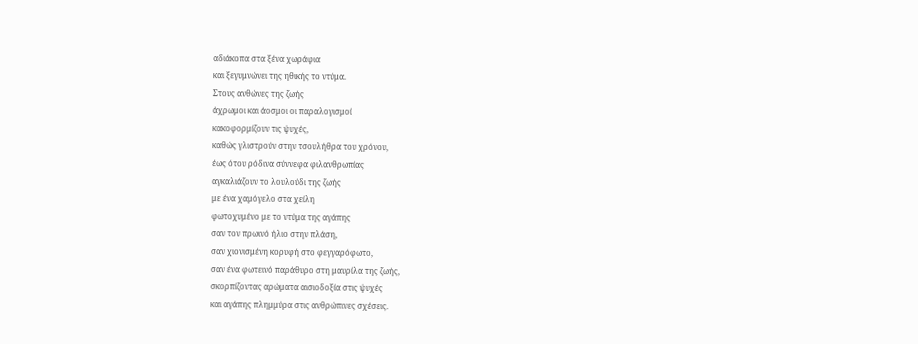αδιάκοπα στα ξένα χωράφια
και ξεγυμνώνει της ηθικής το ντύμα.
Στους ανθώνες της ζωής
άχρωμοι και άοσμοι οι παραλογισμοί
κακοφορμίζουν τις ψυχές,
καθώς γλιστρούν στην τσουλήθρα του χρόνου,
έως ότου ρόδινα σύννεφα φιλανθρωπίας
αγκαλιάζουν το λουλούδι της ζωής
με ένα χαμόγελο στα χείλη
φωτοχυμένο με το ντύμα της αγάπης
σαν τον πρωινό ήλιο στην πλάση,
σαν χιονισμένη κορυφή στο φεγγαρόφωτο,
σαν ένα φωτεινό παράθυρο στη μαυρίλα της ζωής,
σκορπίζοντας αρώματα αισιοδοξία στις ψυχές
και αγάπης πλημμύρα στις ανθρώπινες σχέσεις.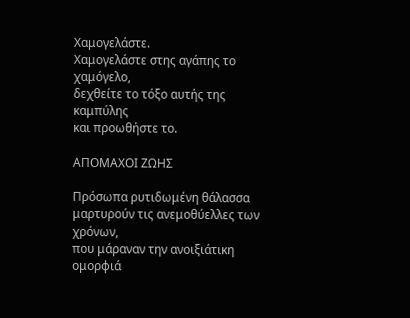Χαμογελάστε.
Χαμογελάστε στης αγάπης το χαμόγελο,
δεχθείτε το τόξο αυτής της καμπύλης
και προωθήστε το.

ΑΠΟΜΑΧΟΙ ΖΩΗΣ

Πρόσωπα ρυτιδωμένη θάλασσα
μαρτυρούν τις ανεμοθύελλες των χρόνων,
που μάραναν την ανοιξιάτικη ομορφιά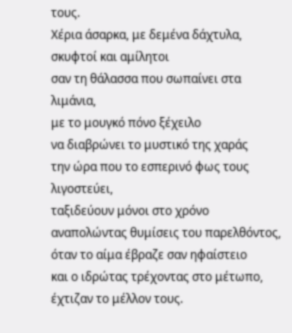τους.
Χέρια άσαρκα, με δεμένα δάχτυλα,
σκυφτοί και αμίλητοι
σαν τη θάλασσα που σωπαίνει στα λιμάνια,
με το μουγκό πόνο ξέχειλο
να διαβρώνει το μυστικό της χαράς
την ώρα που το εσπερινό φως τους λιγοστεύει,
ταξιδεύουν μόνοι στο χρόνο
αναπολώντας θυμίσεις του παρελθόντος,
όταν το αίμα έβραζε σαν ηφαίστειο
και ο ιδρώτας τρέχοντας στο μέτωπο,
έχτιζαν το μέλλον τους.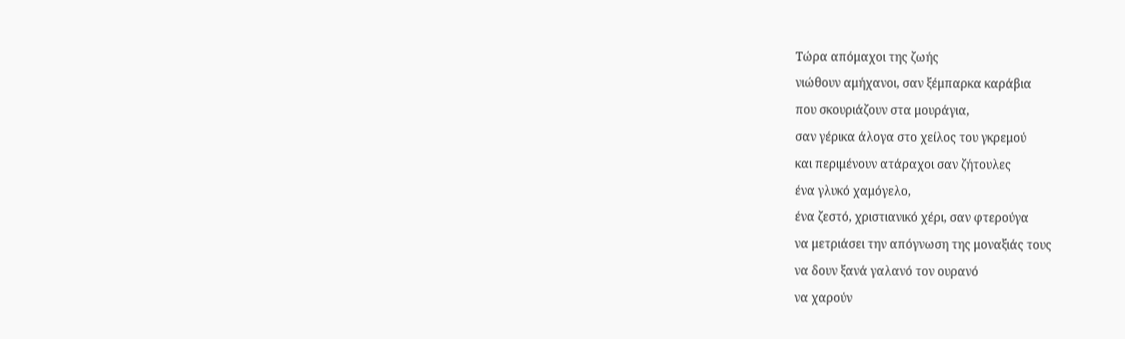Τώρα απόμαχοι της ζωής
νιώθουν αμήχανοι, σαν ξέμπαρκα καράβια
που σκουριάζουν στα μουράγια,
σαν γέρικα άλογα στο χείλος του γκρεμού
και περιμένουν ατάραχοι σαν ζήτουλες
ένα γλυκό χαμόγελο,
ένα ζεστό, χριστιανικό χέρι, σαν φτερούγα
να μετριάσει την απόγνωση της μοναξιάς τους
να δουν ξανά γαλανό τον ουρανό
να χαρούν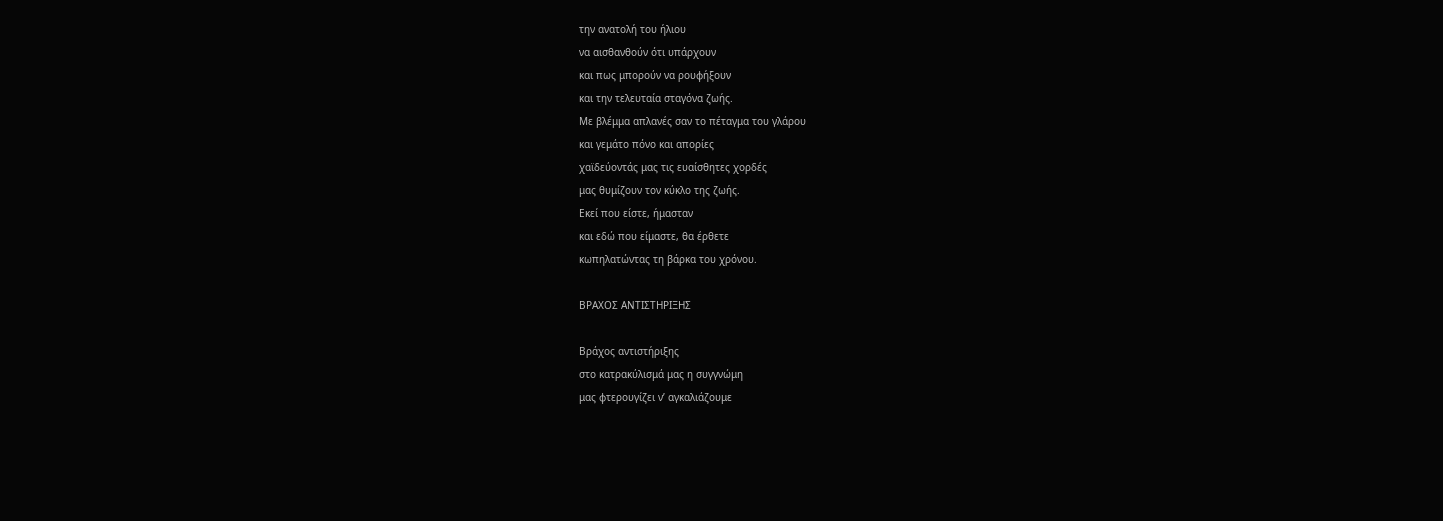την ανατολή του ήλιου
να αισθανθούν ότι υπάρχουν
και πως μπορούν να ρουφήξουν
και την τελευταία σταγόνα ζωής.
Με βλέμμα απλανές σαν το πέταγμα του γλάρου
και γεμάτο πόνο και απορίες
χαϊδεύοντάς μας τις ευαίσθητες χορδές
μας θυμίζουν τον κύκλο της ζωής.
Εκεί που είστε, ήμασταν
και εδώ που είμαστε, θα έρθετε
κωπηλατώντας τη βάρκα του χρόνου.

ΒΡΑΧΟΣ ΑΝΤΙΣΤΗΡΙΞΗΣ

Βράχος αντιστήριξης
στο κατρακύλισμά μας η συγγνώμη
μας φτερουγίζει ν’ αγκαλιάζουμε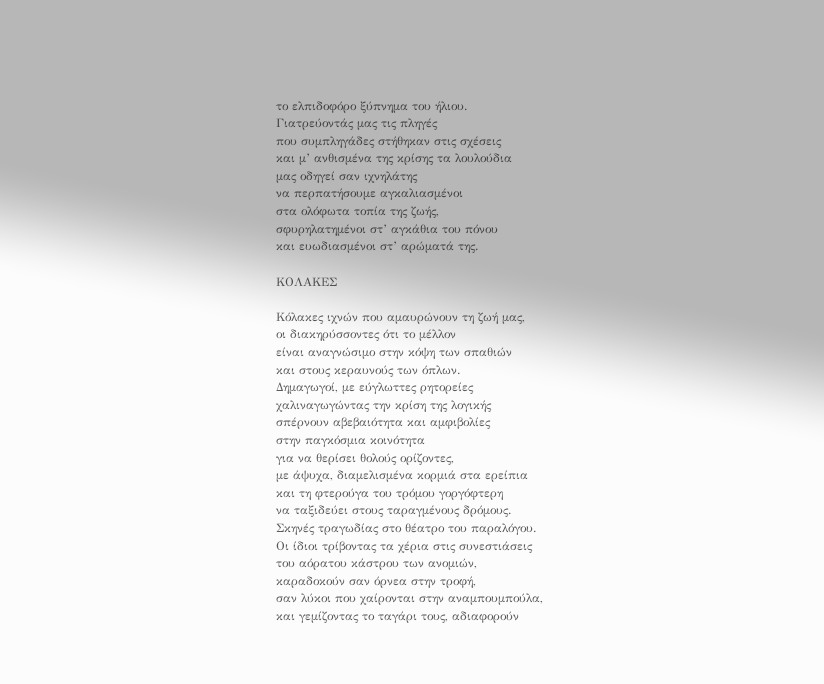το ελπιδοφόρο ξύπνημα του ήλιου.
Γιατρεύοντάς μας τις πληγές
που συμπληγάδες στήθηκαν στις σχέσεις
και μ’ ανθισμένα της κρίσης τα λουλούδια
μας οδηγεί σαν ιχνηλάτης
να περπατήσουμε αγκαλιασμένοι
στα ολόφωτα τοπία της ζωής,
σφυρηλατημένοι στ’ αγκάθια του πόνου
και ευωδιασμένοι στ’ αρώματά της.

ΚΟΛΑΚΕΣ

Κόλακες ιχνών που αμαυρώνουν τη ζωή μας,
οι διακηρύσσοντες ότι το μέλλον
είναι αναγνώσιμο στην κόψη των σπαθιών
και στους κεραυνούς των όπλων.
Δημαγωγοί, με εύγλωττες ρητορείες
χαλιναγωγώντας την κρίση της λογικής
σπέρνουν αβεβαιότητα και αμφιβολίες
στην παγκόσμια κοινότητα
για να θερίσει θολούς ορίζοντες,
με άψυχα, διαμελισμένα κορμιά στα ερείπια
και τη φτερούγα του τρόμου γοργόφτερη
να ταξιδεύει στους ταραγμένους δρόμους.
Σκηνές τραγωδίας στο θέατρο του παραλόγου.
Οι ίδιοι τρίβοντας τα χέρια στις συνεστιάσεις
του αόρατου κάστρου των ανομιών,
καραδοκούν σαν όρνεα στην τροφή,
σαν λύκοι που χαίρονται στην αναμπουμπούλα,
και γεμίζοντας το ταγάρι τους, αδιαφορούν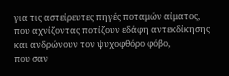για τις αστείρευτες πηγές ποταμών αίματος,
που αχνίζοντας ποτίζουν εδάφη αντεκδίκησης
και ανδρώνουν τον ψυχοφθόρο φόβο,
που σαν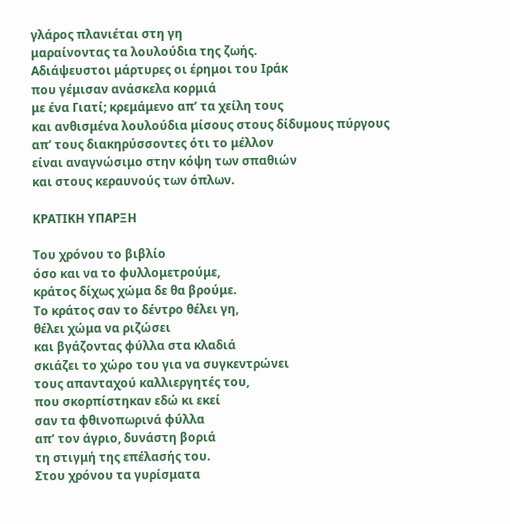γλάρος πλανιέται στη γη
μαραίνοντας τα λουλούδια της ζωής.
Αδιάψευστοι μάρτυρες οι έρημοι του Ιράκ
που γέμισαν ανάσκελα κορμιά
με ένα Γιατί; κρεμάμενο απ’ τα χείλη τους
και ανθισμένα λουλούδια μίσους στους δίδυμους πύργους
απ’ τους διακηρύσσοντες ότι το μέλλον
είναι αναγνώσιμο στην κόψη των σπαθιών
και στους κεραυνούς των όπλων.

ΚΡΑΤΙΚΗ ΥΠΑΡΞΗ

Του χρόνου το βιβλίο
όσο και να το φυλλομετρούμε,
κράτος δίχως χώμα δε θα βρούμε.
Το κράτος σαν το δέντρο θέλει γη,
θέλει χώμα να ριζώσει
και βγάζοντας φύλλα στα κλαδιά
σκιάζει το χώρο του για να συγκεντρώνει
τους απανταχού καλλιεργητές του,
που σκορπίστηκαν εδώ κι εκεί
σαν τα φθινοπωρινά φύλλα
απ’ τον άγριο, δυνάστη βοριά
τη στιγμή της επέλασής του.
Στου χρόνου τα γυρίσματα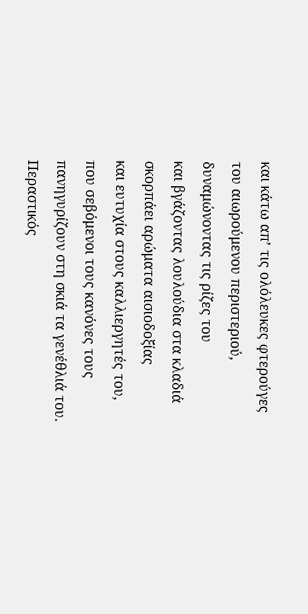και κάτω απ’ τις ολόλευκες φτερούγες
του αιωρούμενου περιστεριού,
δυναμώνοντας τις ρίζες του
και βγάζοντας λουλούδια στα κλαδιά
σκορπάει αρώματα αισιοδοξίας
και ευτυχία στους καλλιεργητές του,
που σεβόμενοι τους κανόνες τους
πανηγυρίζουν στη σκιά τα γενέθλιά του.
Περαστικός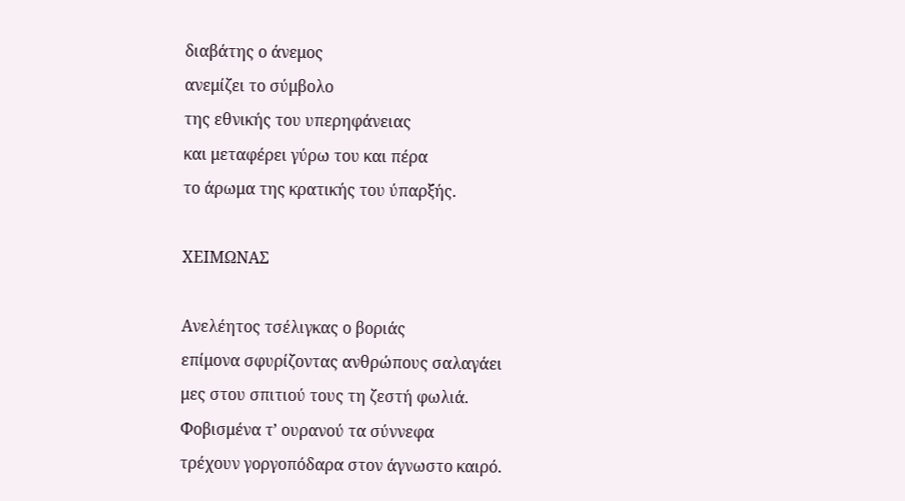διαβάτης ο άνεμος
ανεμίζει το σύμβολο
της εθνικής του υπερηφάνειας
και μεταφέρει γύρω του και πέρα
το άρωμα της κρατικής του ύπαρξής.

ΧΕΙΜΩΝΑΣ

Ανελέητος τσέλιγκας ο βοριάς
επίμονα σφυρίζοντας ανθρώπους σαλαγάει
μες στου σπιτιού τους τη ζεστή φωλιά.
Φοβισμένα τ’ ουρανού τα σύννεφα
τρέχουν γοργοπόδαρα στον άγνωστο καιρό.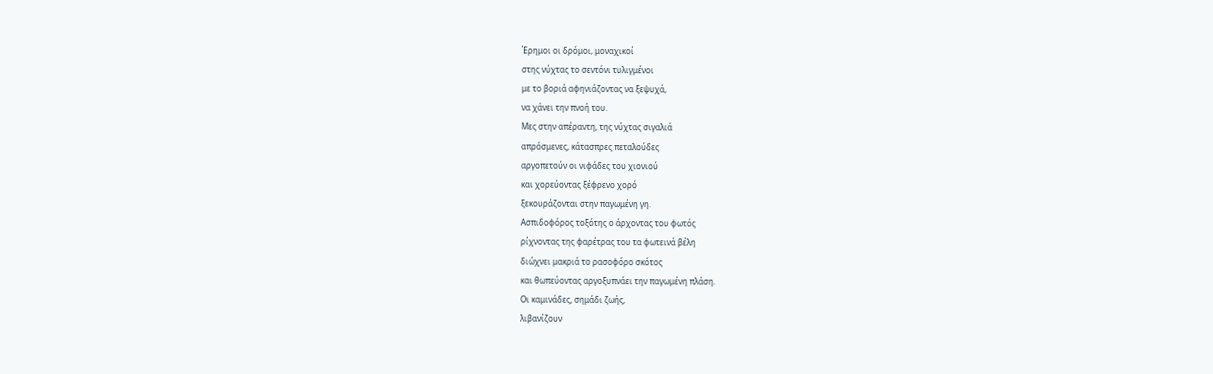Έρημοι οι δρόμοι, μοναχικοί
στης νύχτας το σεντόνι τυλιγμένοι
με το βοριά αφηνιάζοντας να ξεψυχά,
να χάνει την πνοή του.
Μες στην απέραντη, της νύχτας σιγαλιά
απρόσμενες, κάτασπρες πεταλούδες
αργοπετούν οι νιφάδες του χιονιού
και χορεύοντας ξέφρενο χορό
ξεκουράζονται στην παγωμένη γη.
Ασπιδοφόρος τοξότης ο άρχοντας του φωτός
ρίχνοντας της φαρέτρας του τα φωτεινά βέλη
διώχνει μακριά το ρασοφόρο σκότος
και θωπεύοντας αργοξυπνάει την παγωμένη πλάση.
Οι καμινάδες, σημάδι ζωής,
λιβανίζουν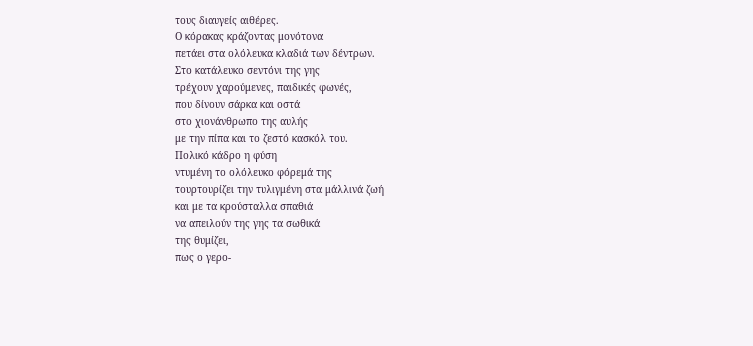τους διαυγείς αιθέρες.
Ο κόρακας κράζοντας μονότονα
πετάει στα ολόλευκα κλαδιά των δέντρων.
Στο κατάλευκο σεντόνι της γης
τρέχουν χαρούμενες, παιδικές φωνές,
που δίνουν σάρκα και οστά
στο χιονάνθρωπο της αυλής
με την πίπα και το ζεστό κασκόλ του.
Πολικό κάδρο η φύση
ντυμένη το ολόλευκο φόρεμά της
τουρτουρίζει την τυλιγμένη στα μάλλινά ζωή
και με τα κρούσταλλα σπαθιά
να απειλούν της γης τα σωθικά
της θυμίζει,
πως ο γερο-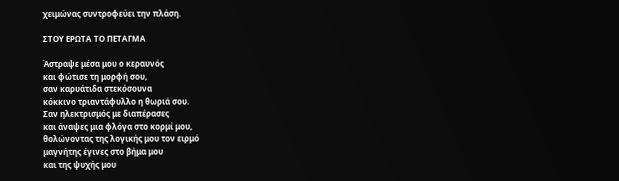χειμώνας συντροφεύει την πλάση.

ΣΤΟΥ ΕΡΩΤΑ ΤΟ ΠΕΤΑΓΜΑ

Άστραψε μέσα μου ο κεραυνός
και φώτισε τη μορφή σου,
σαν καρυάτιδα στεκόσουνα
κόκκινο τριαντάφυλλο η θωριά σου.
Σαν ηλεκτρισμός με διαπέρασες
και άναψες μια φλόγα στο κορμί μου,
θολώνοντας της λογικής μου τον ειρμό
μαγνήτης έγινες στο βήμα μου
και της ψυχής μου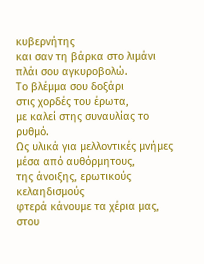κυβερνήτης
και σαν τη βάρκα στο λιμάνι
πλάι σου αγκυροβολώ.
Το βλέμμα σου δοξάρι
στις χορδές του έρωτα,
με καλεί στης συναυλίας το ρυθμό.
Ως υλικά για μελλοντικές μνήμες
μέσα από αυθόρμητους,
της άνοιξης, ερωτικούς κελαηδισμούς
φτερά κάνουμε τα χέρια μας,
στου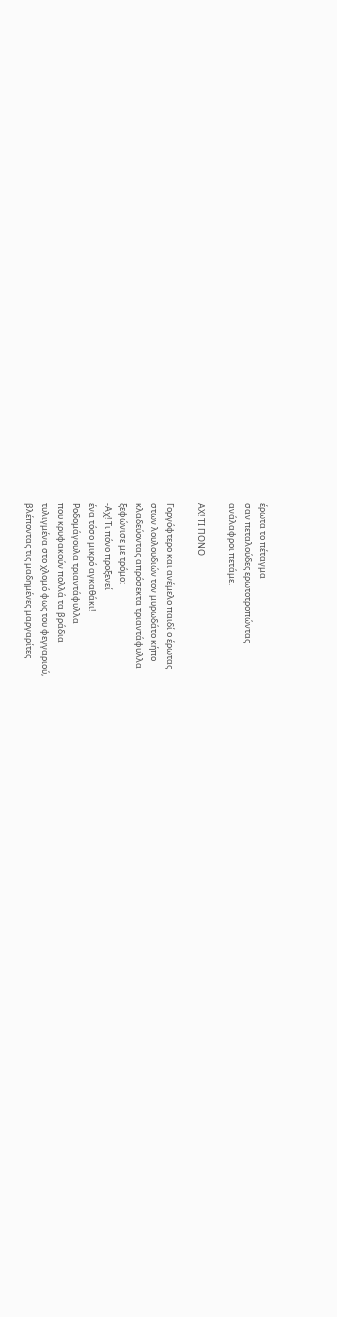έρωτα το πέταγμα
σαν πεταλούδες ερωτοτροπώντας
ανάλαφροι πετάμε.

ΑΧ! ΤΙ ΠΟΝΟ

Γοργόφτερο και ανέμελο παιδί ο έρωτας
στων λουλουδιών τον μυρωδάτο κήπο
κλαδεύοντας απρόσεκτα τριαντάφυλλα
ξεφώνισε με τρόμο:
-Αχ! Τι πόνο προξενεί
ένα τόσο μικρό αγκαθάκι!
Ροδομάγουλα τριαντάφυλλα
που κρυφακούν πολλά τα βράδια
τυλιγμένα στο χλομό φως του φεγγαριού,
βλέποντας τις μαδημένες μαργαρίτες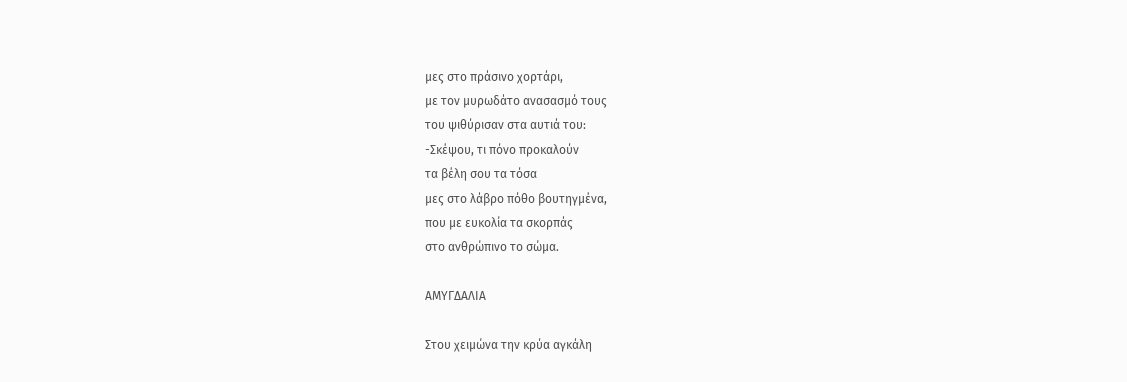μες στο πράσινο χορτάρι,
με τον μυρωδάτο ανασασμό τους
του ψιθύρισαν στα αυτιά του:
-Σκέψου, τι πόνο προκαλούν
τα βέλη σου τα τόσα
μες στο λάβρο πόθο βουτηγμένα,
που με ευκολία τα σκορπάς
στο ανθρώπινο το σώμα.

ΑΜΥΓΔΑΛΙΑ

Στου χειμώνα την κρύα αγκάλη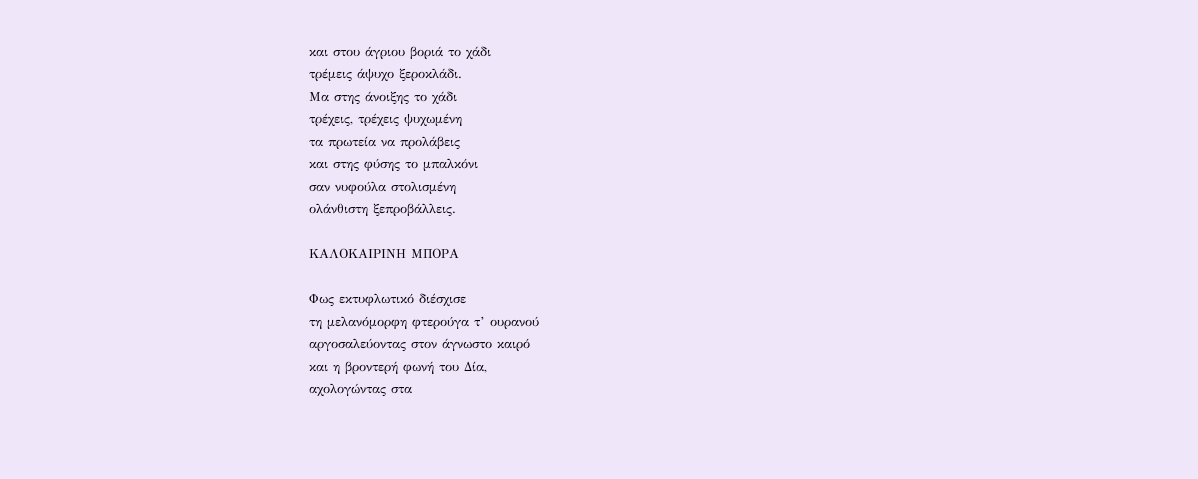και στου άγριου βοριά το χάδι
τρέμεις άψυχο ξεροκλάδι.
Μα στης άνοιξης το χάδι
τρέχεις, τρέχεις ψυχωμένη
τα πρωτεία να προλάβεις
και στης φύσης το μπαλκόνι
σαν νυφούλα στολισμένη
ολάνθιστη ξεπροβάλλεις.

ΚΑΛΟΚΑΙΡΙΝΗ ΜΠΟΡΑ

Φως εκτυφλωτικό διέσχισε
τη μελανόμορφη φτερούγα τ’ ουρανού
αργοσαλεύοντας στον άγνωστο καιρό
και η βροντερή φωνή του Δία,
αχολογώντας στα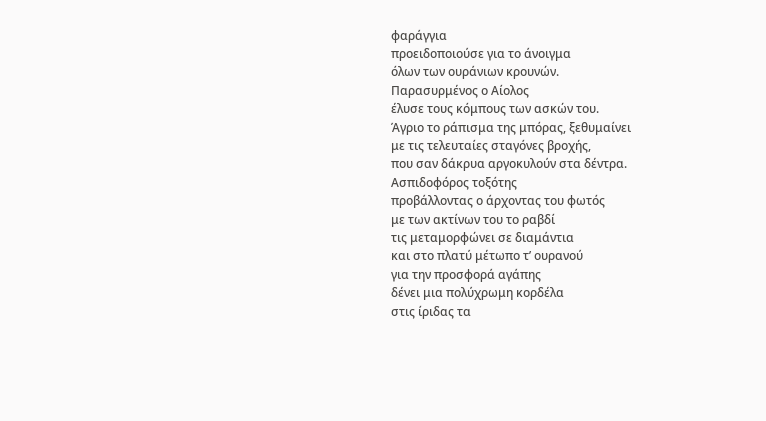φαράγγια
προειδοποιούσε για το άνοιγμα
όλων των ουράνιων κρουνών.
Παρασυρμένος ο Αίολος
έλυσε τους κόμπους των ασκών του.
Άγριο το ράπισμα της μπόρας, ξεθυμαίνει
με τις τελευταίες σταγόνες βροχής,
που σαν δάκρυα αργοκυλούν στα δέντρα.
Ασπιδοφόρος τοξότης
προβάλλοντας ο άρχοντας του φωτός
με των ακτίνων του το ραβδί
τις μεταμορφώνει σε διαμάντια
και στο πλατύ μέτωπο τ’ ουρανού
για την προσφορά αγάπης
δένει μια πολύχρωμη κορδέλα
στις ίριδας τα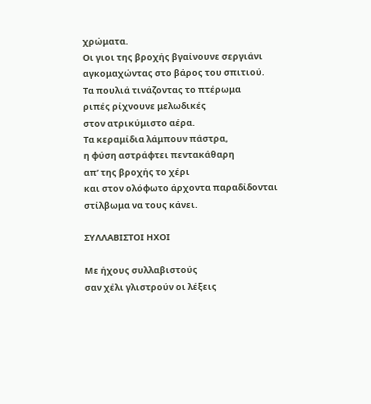χρώματα.
Οι γιοι της βροχής βγαίνουνε σεργιάνι
αγκομαχώντας στο βάρος του σπιτιού.
Τα πουλιά τινάζοντας το πτέρωμα
ριπές ρίχνουνε μελωδικές
στον ατρικύμιστο αέρα.
Τα κεραμίδια λάμπουν πάστρα,
η φύση αστράφτει πεντακάθαρη
απ’ της βροχής το χέρι
και στον ολόφωτο άρχοντα παραδίδονται
στίλβωμα να τους κάνει.

ΣΥΛΛΑΒΙΣΤΟΙ ΗΧΟΙ

Με ήχους συλλαβιστούς
σαν χέλι γλιστρούν οι λέξεις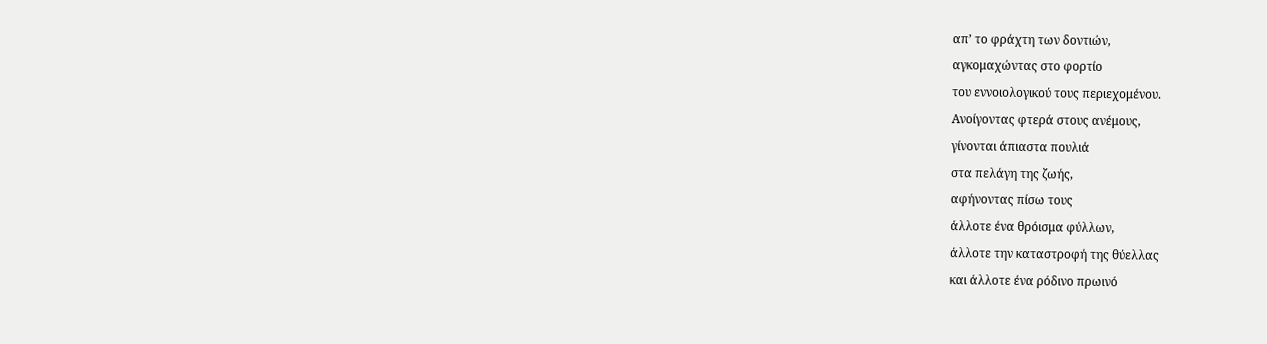απ’ το φράχτη των δοντιών,
αγκομαχώντας στο φορτίο
του εννοιολογικού τους περιεχομένου.
Ανοίγοντας φτερά στους ανέμους,
γίνονται άπιαστα πουλιά
στα πελάγη της ζωής,
αφήνοντας πίσω τους
άλλοτε ένα θρόισμα φύλλων,
άλλοτε την καταστροφή της θύελλας
και άλλοτε ένα ρόδινο πρωινό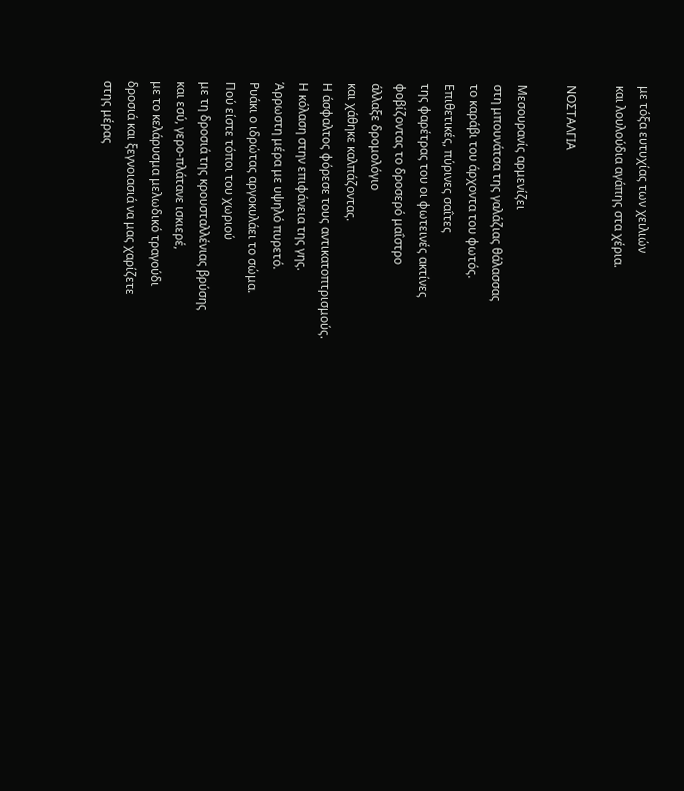με τόξα ευτυχίας των χειλιών
και λουλούδια αγάπης στα χέρια.

ΝΟΣΤΑΛΓΙΑ

Μεσουρανίς αρμενίζει
στη μπουνάτσα της γαλάζιας θάλασσας
το καράβι του άρχοντα του φωτός.
Επιθετικές, πύρινες σαΐτες
της φαρέτρας του οι φωτεινές ακτίνες
φοβίζοντας το δροσερό μαΐστρο
άλλαξε δρομολόγιο
και χάθηκε καλπάζοντας.
Η άσφαλτος φόρεσε τους αντικατοπτρισμούς.
Η κόλαση στην επιφάνεια της γης.
Άρρωστη μέρα με υψηλό πυρετό.
Ρυάκι ο ιδρώτας αργοκυλάει το σώμα.
Πού είστε τόποι του χωριού
με τη δροσιά της κρουσταλλένιας βρύσης
και εσύ, γερο-πλάτανε ισκιερέ,
με το κελάρυσμα μελωδικό τραγούδι
δροσιά και ξεγνοιασιά να μας χαρίζετε
στης μέρας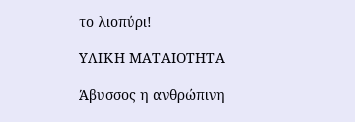το λιοπύρι!

ΥΛΙΚΗ ΜΑΤΑΙΟΤΗΤΑ

Άβυσσος η ανθρώπινη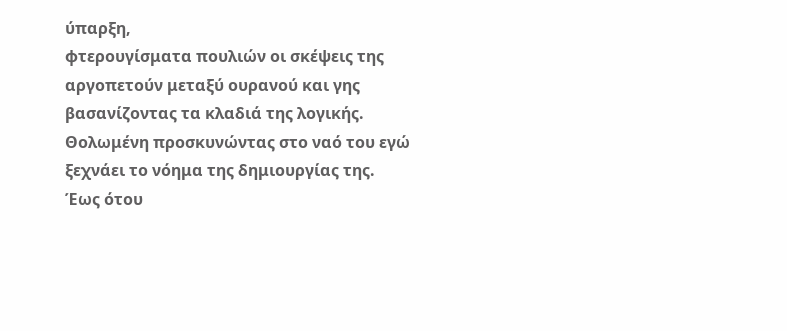ύπαρξη,
φτερουγίσματα πουλιών οι σκέψεις της
αργοπετούν μεταξύ ουρανού και γης
βασανίζοντας τα κλαδιά της λογικής.
Θολωμένη προσκυνώντας στο ναό του εγώ
ξεχνάει το νόημα της δημιουργίας της.
Έως ότου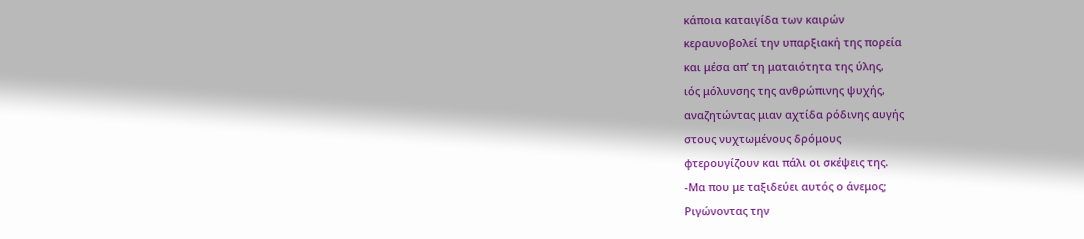κάποια καταιγίδα των καιρών
κεραυνοβολεί την υπαρξιακή της πορεία
και μέσα απ’ τη ματαιότητα της ύλης,
ιός μόλυνσης της ανθρώπινης ψυχής,
αναζητώντας μιαν αχτίδα ρόδινης αυγής
στους νυχτωμένους δρόμους
φτερουγίζουν και πάλι οι σκέψεις της.
-Μα που με ταξιδεύει αυτός ο άνεμος;
Ριγώνοντας την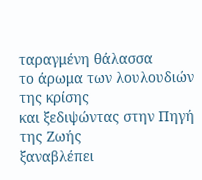ταραγμένη θάλασσα
το άρωμα των λουλουδιών της κρίσης
και ξεδιψώντας στην Πηγή της Ζωής
ξαναβλέπει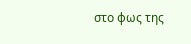στο φως της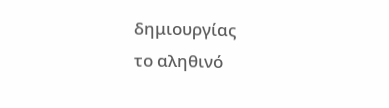δημιουργίας
το αληθινό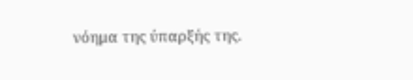νόημα της ύπαρξής της.